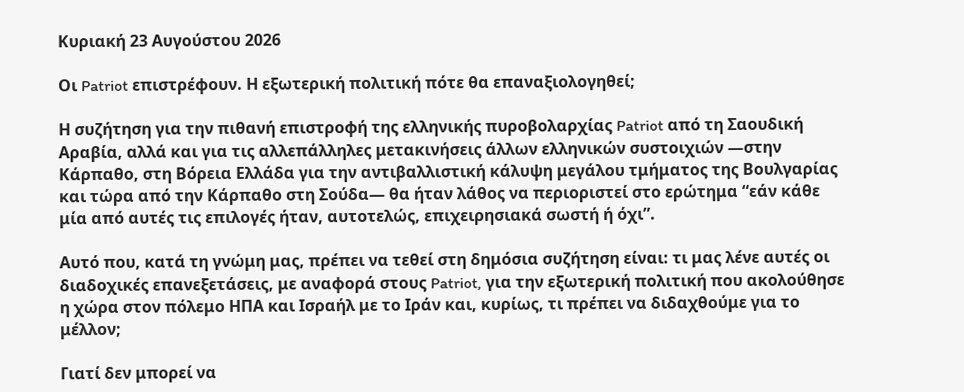Κυριακή 23 Αυγούστου 2026

Οι Patriot επιστρέφουν. Η εξωτερική πολιτική πότε θα επαναξιολογηθεί;

Η συζήτηση για την πιθανή επιστροφή της ελληνικής πυροβολαρχίας Patriot από τη Σαουδική Αραβία, αλλά και για τις αλλεπάλληλες μετακινήσεις άλλων ελληνικών συστοιχιών —στην Κάρπαθο, στη Βόρεια Ελλάδα για την αντιβαλλιστική κάλυψη μεγάλου τμήματος της Βουλγαρίας και τώρα από την Κάρπαθο στη Σούδα— θα ήταν λάθος να περιοριστεί στο ερώτημα “εάν κάθε μία από αυτές τις επιλογές ήταν, αυτοτελώς, επιχειρησιακά σωστή ή όχι”.

Αυτό που, κατά τη γνώμη μας, πρέπει να τεθεί στη δημόσια συζήτηση είναι: τι μας λένε αυτές οι διαδοχικές επανεξετάσεις, με αναφορά στους Patriot, για την εξωτερική πολιτική που ακολούθησε η χώρα στον πόλεμο ΗΠΑ και Ισραήλ με το Ιράν και, κυρίως, τι πρέπει να διδαχθούμε για το μέλλον;

Γιατί δεν μπορεί να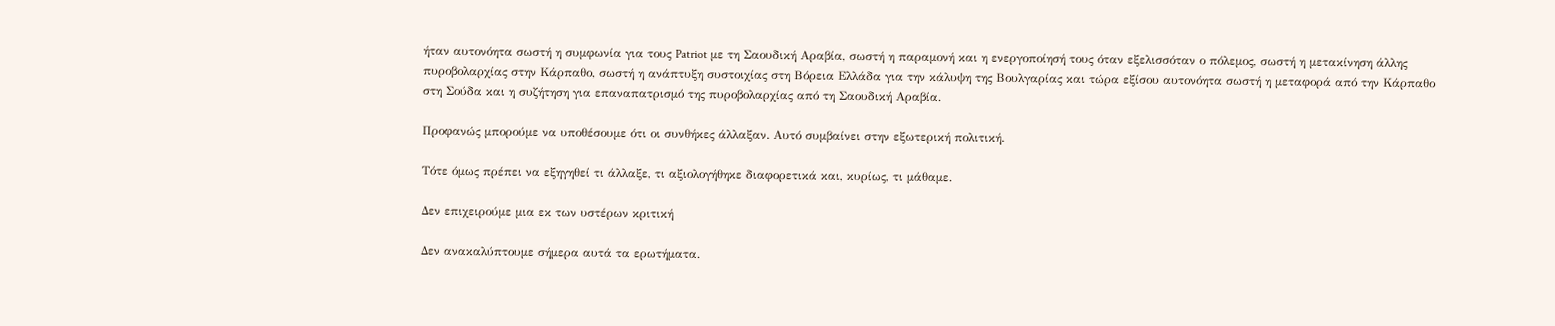ήταν αυτονόητα σωστή η συμφωνία για τους Patriot με τη Σαουδική Αραβία, σωστή η παραμονή και η ενεργοποίησή τους όταν εξελισσόταν ο πόλεμος, σωστή η μετακίνηση άλλης πυροβολαρχίας στην Κάρπαθο, σωστή η ανάπτυξη συστοιχίας στη Βόρεια Ελλάδα για την κάλυψη της Βουλγαρίας και τώρα εξίσου αυτονόητα σωστή η μεταφορά από την Κάρπαθο στη Σούδα και η συζήτηση για επαναπατρισμό της πυροβολαρχίας από τη Σαουδική Αραβία.

Προφανώς μπορούμε να υποθέσουμε ότι οι συνθήκες άλλαξαν. Αυτό συμβαίνει στην εξωτερική πολιτική.

Τότε όμως πρέπει να εξηγηθεί τι άλλαξε, τι αξιολογήθηκε διαφορετικά και, κυρίως, τι μάθαμε.

Δεν επιχειρούμε μια εκ των υστέρων κριτική

Δεν ανακαλύπτουμε σήμερα αυτά τα ερωτήματα.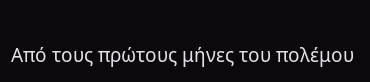Από τους πρώτους μήνες του πολέμου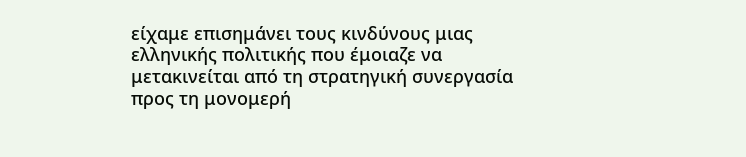είχαμε επισημάνει τους κινδύνους μιας ελληνικής πολιτικής που έμοιαζε να μετακινείται από τη στρατηγική συνεργασία προς τη μονομερή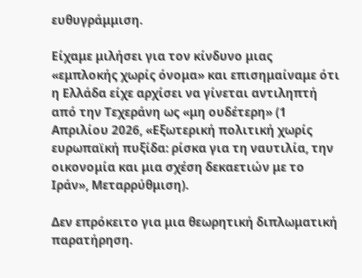ευθυγράμμιση.

Είχαμε μιλήσει για τον κίνδυνο μιας «εμπλοκής χωρίς όνομα» και επισημαίναμε ότι η Ελλάδα είχε αρχίσει να γίνεται αντιληπτή από την Τεχεράνη ως «μη ουδέτερη» (1 Απριλίου 2026, «Εξωτερική πολιτική χωρίς ευρωπαϊκή πυξίδα: ρίσκα για τη ναυτιλία, την οικονομία και μια σχέση δεκαετιών με το Ιράν», Μεταρρύθμιση).

Δεν επρόκειτο για μια θεωρητική διπλωματική παρατήρηση.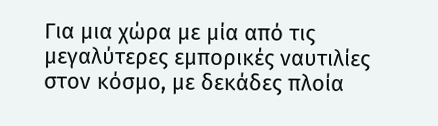Για μια χώρα με μία από τις μεγαλύτερες εμπορικές ναυτιλίες στον κόσμο, με δεκάδες πλοία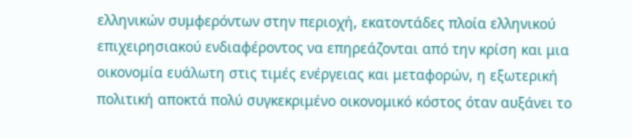ελληνικών συμφερόντων στην περιοχή, εκατοντάδες πλοία ελληνικού επιχειρησιακού ενδιαφέροντος να επηρεάζονται από την κρίση και μια οικονομία ευάλωτη στις τιμές ενέργειας και μεταφορών, η εξωτερική πολιτική αποκτά πολύ συγκεκριμένο οικονομικό κόστος όταν αυξάνει το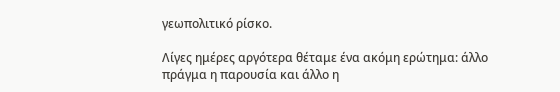γεωπολιτικό ρίσκο.

Λίγες ημέρες αργότερα θέταμε ένα ακόμη ερώτημα: άλλο πράγμα η παρουσία και άλλο η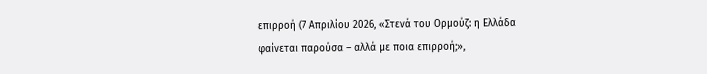επιρροή (7 Απριλίου 2026, «Στενά του Ορμούζ: η Ελλάδα φαίνεται παρούσα – αλλά με ποια επιρροή;»,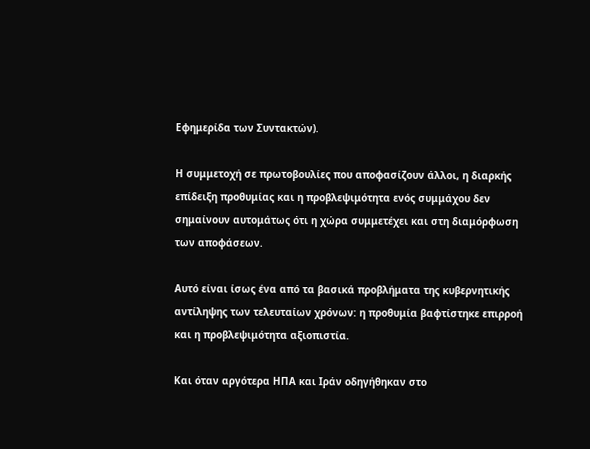Εφημερίδα των Συντακτών).

Η συμμετοχή σε πρωτοβουλίες που αποφασίζουν άλλοι, η διαρκής επίδειξη προθυμίας και η προβλεψιμότητα ενός συμμάχου δεν σημαίνουν αυτομάτως ότι η χώρα συμμετέχει και στη διαμόρφωση των αποφάσεων.

Αυτό είναι ίσως ένα από τα βασικά προβλήματα της κυβερνητικής αντίληψης των τελευταίων χρόνων: η προθυμία βαφτίστηκε επιρροή και η προβλεψιμότητα αξιοπιστία.

Και όταν αργότερα ΗΠΑ και Ιράν οδηγήθηκαν στο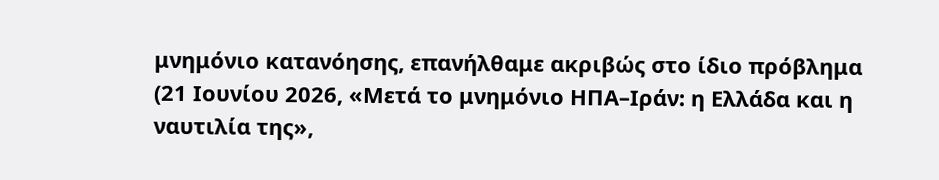μνημόνιο κατανόησης, επανήλθαμε ακριβώς στο ίδιο πρόβλημα (21 Ιουνίου 2026, «Μετά το μνημόνιο ΗΠΑ–Ιράν: η Ελλάδα και η ναυτιλία της»,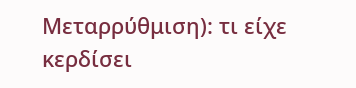Μεταρρύθμιση): τι είχε κερδίσει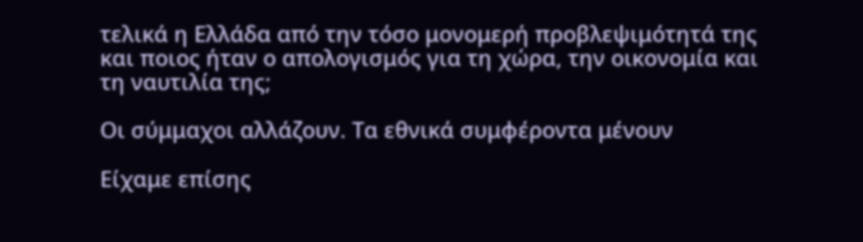τελικά η Ελλάδα από την τόσο μονομερή προβλεψιμότητά της και ποιος ήταν ο απολογισμός για τη χώρα, την οικονομία και τη ναυτιλία της;

Οι σύμμαχοι αλλάζουν. Τα εθνικά συμφέροντα μένουν

Είχαμε επίσης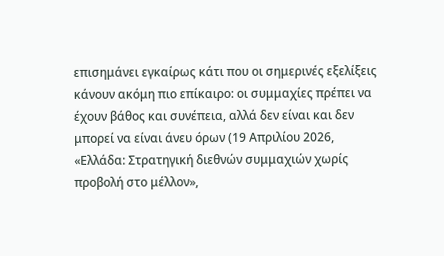επισημάνει εγκαίρως κάτι που οι σημερινές εξελίξεις κάνουν ακόμη πιο επίκαιρο: οι συμμαχίες πρέπει να έχουν βάθος και συνέπεια, αλλά δεν είναι και δεν μπορεί να είναι άνευ όρων (19 Απριλίου 2026, «Ελλάδα: Στρατηγική διεθνών συμμαχιών χωρίς προβολή στο μέλλον»,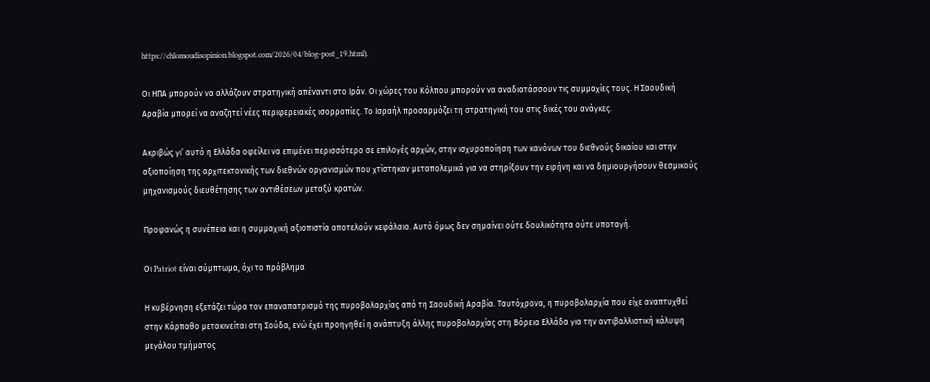https://chlomoudisopinion.blogspot.com/2026/04/blog-post_19.html).

Οι ΗΠΑ μπορούν να αλλάζουν στρατηγική απέναντι στο Ιράν. Οι χώρες του Κόλπου μπορούν να αναδιατάσσουν τις συμμαχίες τους. Η Σαουδική Αραβία μπορεί να αναζητεί νέες περιφερειακές ισορροπίες. Το Ισραήλ προσαρμόζει τη στρατηγική του στις δικές του ανάγκες.

Ακριβώς γι’ αυτό η Ελλάδα οφείλει να επιμένει περισσότερο σε επιλογές αρχών, στην ισχυροποίηση των κανόνων του διεθνούς δικαίου και στην αξιοποίηση της αρχιτεκτονικής των διεθνών οργανισμών που χτίστηκαν μεταπολεμικά για να στηρίξουν την ειρήνη και να δημιουργήσουν θεσμικούς μηχανισμούς διευθέτησης των αντιθέσεων μεταξύ κρατών.

Προφανώς η συνέπεια και η συμμαχική αξιοπιστία αποτελούν κεφάλαιο. Αυτό όμως δεν σημαίνει ούτε δουλικότητα ούτε υποταγή.

Οι Patriot είναι σύμπτωμα, όχι το πρόβλημα

Η κυβέρνηση εξετάζει τώρα τον επαναπατρισμό της πυροβολαρχίας από τη Σαουδική Αραβία. Ταυτόχρονα, η πυροβολαρχία που είχε αναπτυχθεί στην Κάρπαθο μετακινείται στη Σούδα, ενώ έχει προηγηθεί η ανάπτυξη άλλης πυροβολαρχίας στη Βόρεια Ελλάδα για την αντιβαλλιστική κάλυψη μεγάλου τμήματος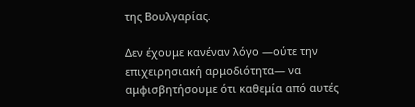της Βουλγαρίας.

Δεν έχουμε κανέναν λόγο —ούτε την επιχειρησιακή αρμοδιότητα— να αμφισβητήσουμε ότι καθεμία από αυτές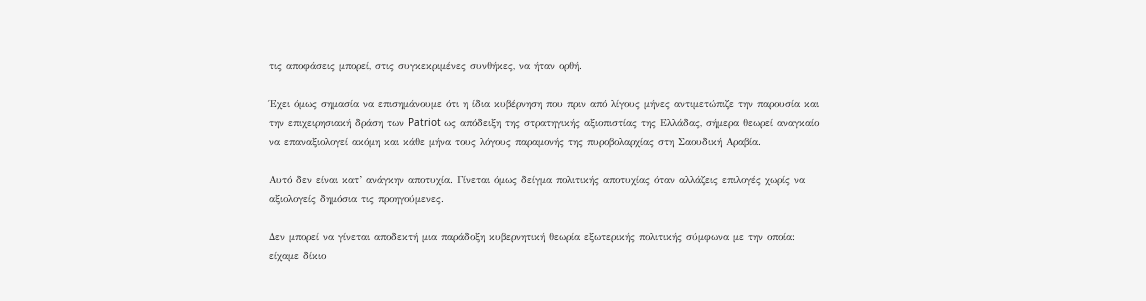τις αποφάσεις μπορεί, στις συγκεκριμένες συνθήκες, να ήταν ορθή.

Έχει όμως σημασία να επισημάνουμε ότι η ίδια κυβέρνηση που πριν από λίγους μήνες αντιμετώπιζε την παρουσία και την επιχειρησιακή δράση των Patriot ως απόδειξη της στρατηγικής αξιοπιστίας της Ελλάδας, σήμερα θεωρεί αναγκαίο να επαναξιολογεί ακόμη και κάθε μήνα τους λόγους παραμονής της πυροβολαρχίας στη Σαουδική Αραβία.

Αυτό δεν είναι κατ’ ανάγκην αποτυχία. Γίνεται όμως δείγμα πολιτικής αποτυχίας όταν αλλάζεις επιλογές χωρίς να αξιολογείς δημόσια τις προηγούμενες.

Δεν μπορεί να γίνεται αποδεκτή μια παράδοξη κυβερνητική θεωρία εξωτερικής πολιτικής σύμφωνα με την οποία: είχαμε δίκιο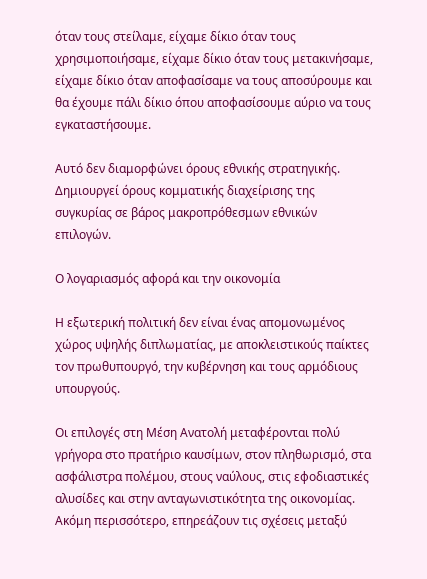όταν τους στείλαμε, είχαμε δίκιο όταν τους χρησιμοποιήσαμε, είχαμε δίκιο όταν τους μετακινήσαμε, είχαμε δίκιο όταν αποφασίσαμε να τους αποσύρουμε και θα έχουμε πάλι δίκιο όπου αποφασίσουμε αύριο να τους εγκαταστήσουμε.

Αυτό δεν διαμορφώνει όρους εθνικής στρατηγικής. Δημιουργεί όρους κομματικής διαχείρισης της συγκυρίας σε βάρος μακροπρόθεσμων εθνικών επιλογών.

Ο λογαριασμός αφορά και την οικονομία

Η εξωτερική πολιτική δεν είναι ένας απομονωμένος χώρος υψηλής διπλωματίας, με αποκλειστικούς παίκτες τον πρωθυπουργό, την κυβέρνηση και τους αρμόδιους υπουργούς.

Οι επιλογές στη Μέση Ανατολή μεταφέρονται πολύ γρήγορα στο πρατήριο καυσίμων, στον πληθωρισμό, στα ασφάλιστρα πολέμου, στους ναύλους, στις εφοδιαστικές αλυσίδες και στην ανταγωνιστικότητα της οικονομίας. Ακόμη περισσότερο, επηρεάζουν τις σχέσεις μεταξύ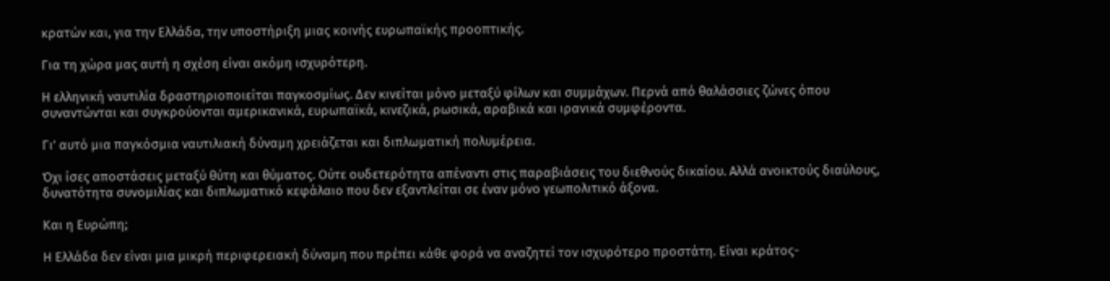κρατών και, για την Ελλάδα, την υποστήριξη μιας κοινής ευρωπαϊκής προοπτικής.

Για τη χώρα μας αυτή η σχέση είναι ακόμη ισχυρότερη.

Η ελληνική ναυτιλία δραστηριοποιείται παγκοσμίως. Δεν κινείται μόνο μεταξύ φίλων και συμμάχων. Περνά από θαλάσσιες ζώνες όπου συναντώνται και συγκρούονται αμερικανικά, ευρωπαϊκά, κινεζικά, ρωσικά, αραβικά και ιρανικά συμφέροντα.

Γι’ αυτό μια παγκόσμια ναυτιλιακή δύναμη χρειάζεται και διπλωματική πολυμέρεια.

Όχι ίσες αποστάσεις μεταξύ θύτη και θύματος. Ούτε ουδετερότητα απέναντι στις παραβιάσεις του διεθνούς δικαίου. Αλλά ανοικτούς διαύλους, δυνατότητα συνομιλίας και διπλωματικό κεφάλαιο που δεν εξαντλείται σε έναν μόνο γεωπολιτικό άξονα.

Και η Ευρώπη;

Η Ελλάδα δεν είναι μια μικρή περιφερειακή δύναμη που πρέπει κάθε φορά να αναζητεί τον ισχυρότερο προστάτη. Είναι κράτος-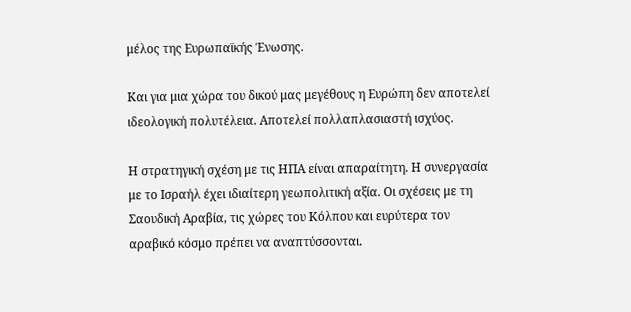μέλος της Ευρωπαϊκής Ένωσης.

Και για μια χώρα του δικού μας μεγέθους η Ευρώπη δεν αποτελεί ιδεολογική πολυτέλεια. Αποτελεί πολλαπλασιαστή ισχύος.

Η στρατηγική σχέση με τις ΗΠΑ είναι απαραίτητη. Η συνεργασία με το Ισραήλ έχει ιδιαίτερη γεωπολιτική αξία. Οι σχέσεις με τη Σαουδική Αραβία, τις χώρες του Κόλπου και ευρύτερα τον αραβικό κόσμο πρέπει να αναπτύσσονται.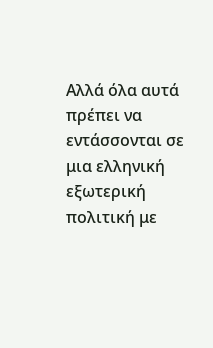Αλλά όλα αυτά πρέπει να εντάσσονται σε μια ελληνική εξωτερική πολιτική με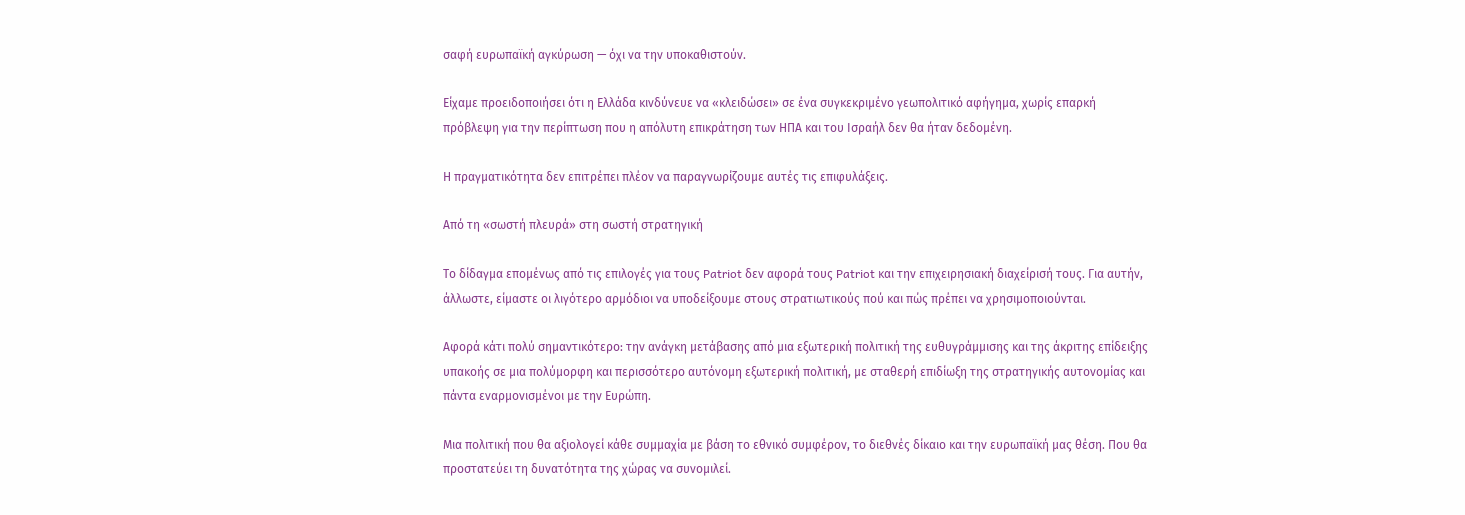σαφή ευρωπαϊκή αγκύρωση — όχι να την υποκαθιστούν.

Είχαμε προειδοποιήσει ότι η Ελλάδα κινδύνευε να «κλειδώσει» σε ένα συγκεκριμένο γεωπολιτικό αφήγημα, χωρίς επαρκή πρόβλεψη για την περίπτωση που η απόλυτη επικράτηση των ΗΠΑ και του Ισραήλ δεν θα ήταν δεδομένη.

Η πραγματικότητα δεν επιτρέπει πλέον να παραγνωρίζουμε αυτές τις επιφυλάξεις.

Από τη «σωστή πλευρά» στη σωστή στρατηγική

Το δίδαγμα επομένως από τις επιλογές για τους Patriot δεν αφορά τους Patriot και την επιχειρησιακή διαχείρισή τους. Για αυτήν, άλλωστε, είμαστε οι λιγότερο αρμόδιοι να υποδείξουμε στους στρατιωτικούς πού και πώς πρέπει να χρησιμοποιούνται.

Αφορά κάτι πολύ σημαντικότερο: την ανάγκη μετάβασης από μια εξωτερική πολιτική της ευθυγράμμισης και της άκριτης επίδειξης υπακοής σε μια πολύμορφη και περισσότερο αυτόνομη εξωτερική πολιτική, με σταθερή επιδίωξη της στρατηγικής αυτονομίας και πάντα εναρμονισμένοι με την Ευρώπη.

Μια πολιτική που θα αξιολογεί κάθε συμμαχία με βάση το εθνικό συμφέρον, το διεθνές δίκαιο και την ευρωπαϊκή μας θέση. Που θα προστατεύει τη δυνατότητα της χώρας να συνομιλεί.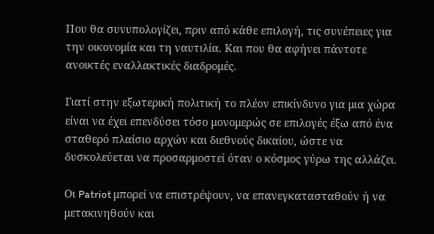Που θα συνυπολογίζει, πριν από κάθε επιλογή, τις συνέπειες για την οικονομία και τη ναυτιλία. Και που θα αφήνει πάντοτε ανοικτές εναλλακτικές διαδρομές.

Γιατί στην εξωτερική πολιτική το πλέον επικίνδυνο για μια χώρα είναι να έχει επενδύσει τόσο μονομερώς σε επιλογές έξω από ένα σταθερό πλαίσιο αρχών και διεθνούς δικαίου, ώστε να δυσκολεύεται να προσαρμοστεί όταν ο κόσμος γύρω της αλλάζει.

Οι Patriot μπορεί να επιστρέψουν, να επανεγκατασταθούν ή να μετακινηθούν και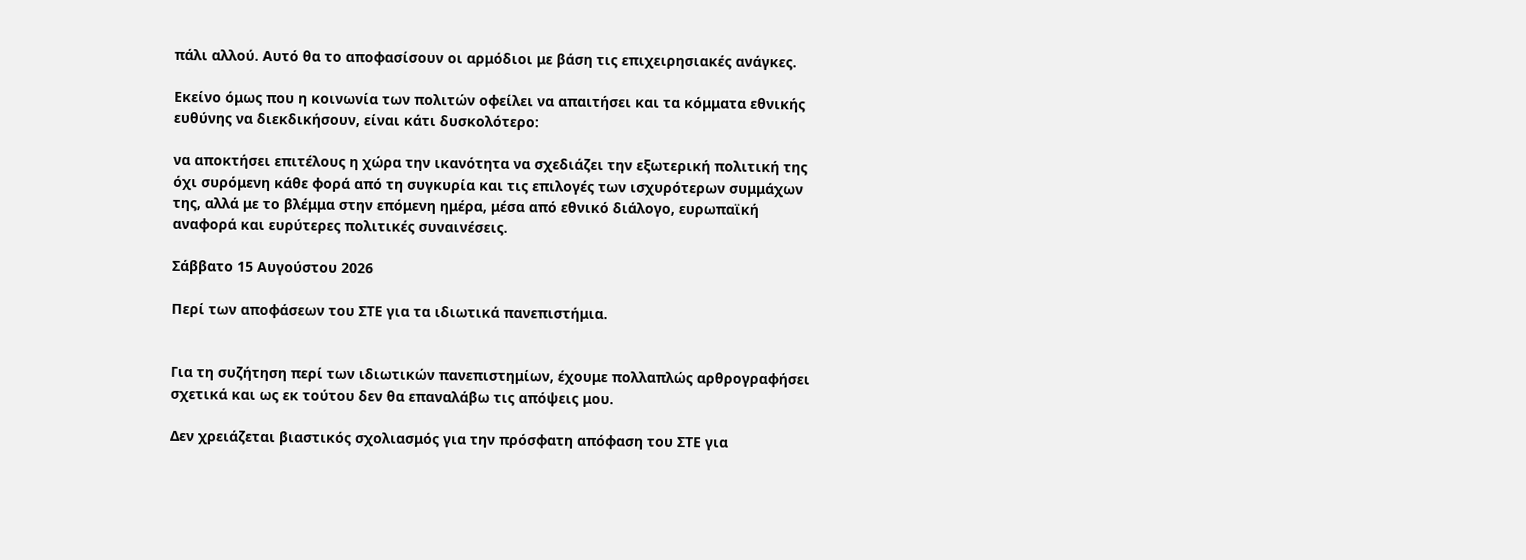πάλι αλλού. Αυτό θα το αποφασίσουν οι αρμόδιοι με βάση τις επιχειρησιακές ανάγκες.

Εκείνο όμως που η κοινωνία των πολιτών οφείλει να απαιτήσει και τα κόμματα εθνικής ευθύνης να διεκδικήσουν, είναι κάτι δυσκολότερο:

να αποκτήσει επιτέλους η χώρα την ικανότητα να σχεδιάζει την εξωτερική πολιτική της όχι συρόμενη κάθε φορά από τη συγκυρία και τις επιλογές των ισχυρότερων συμμάχων της, αλλά με το βλέμμα στην επόμενη ημέρα, μέσα από εθνικό διάλογο, ευρωπαϊκή αναφορά και ευρύτερες πολιτικές συναινέσεις.

Σάββατο 15 Αυγούστου 2026

Περί των αποφάσεων του ΣΤΕ για τα ιδιωτικά πανεπιστήμια.


Για τη συζήτηση περί των ιδιωτικών πανεπιστημίων, έχουμε πολλαπλώς αρθρογραφήσει σχετικά και ως εκ τούτου δεν θα επαναλάβω τις απόψεις μου.

Δεν χρειάζεται βιαστικός σχολιασμός για την πρόσφατη απόφαση του ΣΤΕ για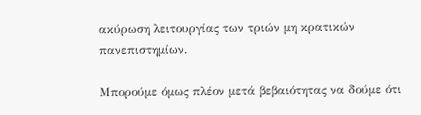ακύρωση λειτουργίας των τριών μη κρατικών πανεπιστημίων.

Μπορούμε όμως πλέον μετά βεβαιότητας να δούμε ότι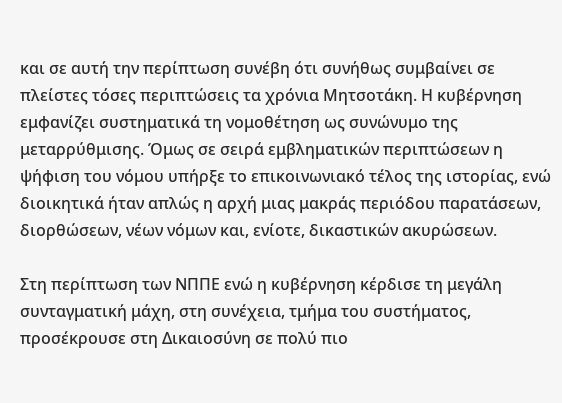και σε αυτή την περίπτωση συνέβη ότι συνήθως συμβαίνει σε πλείστες τόσες περιπτώσεις τα χρόνια Μητσοτάκη. Η κυβέρνηση εμφανίζει συστηματικά τη νομοθέτηση ως συνώνυμο της μεταρρύθμισης. Όμως σε σειρά εμβληματικών περιπτώσεων η ψήφιση του νόμου υπήρξε το επικοινωνιακό τέλος της ιστορίας, ενώ διοικητικά ήταν απλώς η αρχή μιας μακράς περιόδου παρατάσεων, διορθώσεων, νέων νόμων και, ενίοτε, δικαστικών ακυρώσεων.

Στη περίπτωση των ΝΠΠΕ ενώ η κυβέρνηση κέρδισε τη μεγάλη συνταγματική μάχη, στη συνέχεια, τμήμα του συστήματος, προσέκρουσε στη Δικαιοσύνη σε πολύ πιο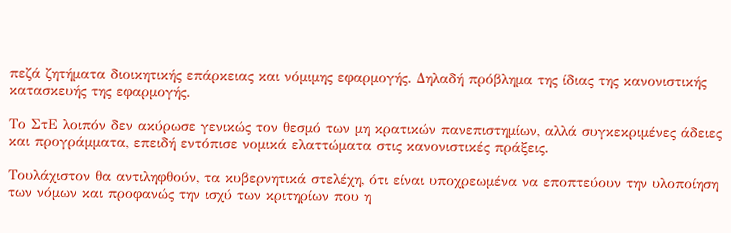πεζά ζητήματα διοικητικής επάρκειας και νόμιμης εφαρμογής. Δηλαδή πρόβλημα της ίδιας της κανονιστικής κατασκευής της εφαρμογής.

Το ΣτΕ λοιπόν δεν ακύρωσε γενικώς τον θεσμό των μη κρατικών πανεπιστημίων, αλλά συγκεκριμένες άδειες και προγράμματα, επειδή εντόπισε νομικά ελαττώματα στις κανονιστικές πράξεις.

Τουλάχιστον θα αντιληφθούν, τα κυβερνητικά στελέχη, ότι είναι υποχρεωμένα να εποπτεύουν την υλοποίηση των νόμων και προφανώς την ισχύ των κριτηρίων που η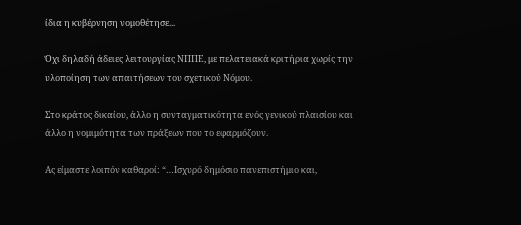ίδια η κυβέρνηση νομοθέτησε...

Όχι δηλαδή άδειες λειτουργίας ΝΠΠΕ, με πελατειακά κριτήρια χωρίς την υλοποίηση των απαιτήσεων του σχετικού Νόμου.

Στο κράτος δικαίου, άλλο η συνταγματικότητα ενός γενικού πλαισίου και άλλο η νομιμότητα των πράξεων που το εφαρμόζουν.

Ας είμαστε λοιπόν καθαροί: “…Ισχυρό δημόσιο πανεπιστήμιο και,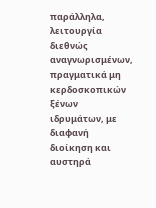παράλληλα, λειτουργία διεθνώς αναγνωρισμένων, πραγματικά μη κερδοσκοπικών ξένων ιδρυμάτων, με διαφανή διοίκηση και αυστηρά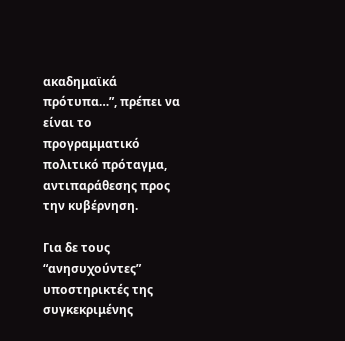ακαδημαϊκά πρότυπα…”, πρέπει να είναι το προγραμματικό πολιτικό πρόταγμα, αντιπαράθεσης προς την κυβέρνηση.

Για δε τους “ανησυχούντες” υποστηρικτές της συγκεκριμένης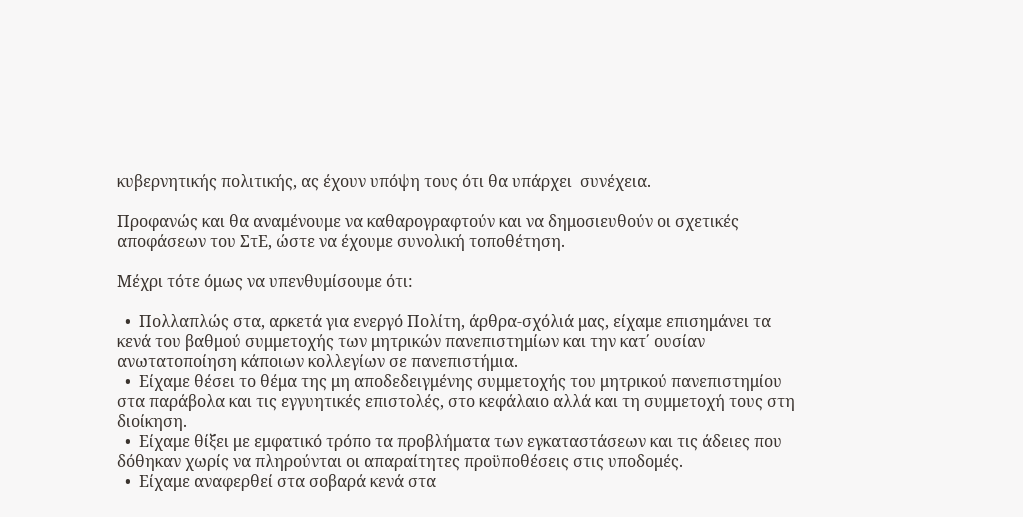κυβερνητικής πολιτικής, ας έχουν υπόψη τους ότι θα υπάρχει  συνέχεια.

Προφανώς και θα αναμένουμε να καθαρογραφτούν και να δημοσιευθούν οι σχετικές αποφάσεων του ΣτΕ, ώστε να έχουμε συνολική τοποθέτηση.

Μέχρι τότε όμως να υπενθυμίσουμε ότι:

  •  Πολλαπλώς στα, αρκετά για ενεργό Πολίτη, άρθρα-σχόλιά μας, είχαμε επισημάνει τα κενά του βαθμού συμμετοχής των μητρικών πανεπιστημίων και την κατ΄ ουσίαν ανωτατοποίηση κάποιων κολλεγίων σε πανεπιστήμια.
  •  Είχαμε θέσει το θέμα της μη αποδεδειγμένης συμμετοχής του μητρικού πανεπιστημίου στα παράβολα και τις εγγυητικές επιστολές, στο κεφάλαιο αλλά και τη συμμετοχή τους στη διοίκηση.
  •  Είχαμε θίξει με εμφατικό τρόπο τα προβλήματα των εγκαταστάσεων και τις άδειες που δόθηκαν χωρίς να πληρούνται οι απαραίτητες προϋποθέσεις στις υποδομές.
  •  Είχαμε αναφερθεί στα σοβαρά κενά στα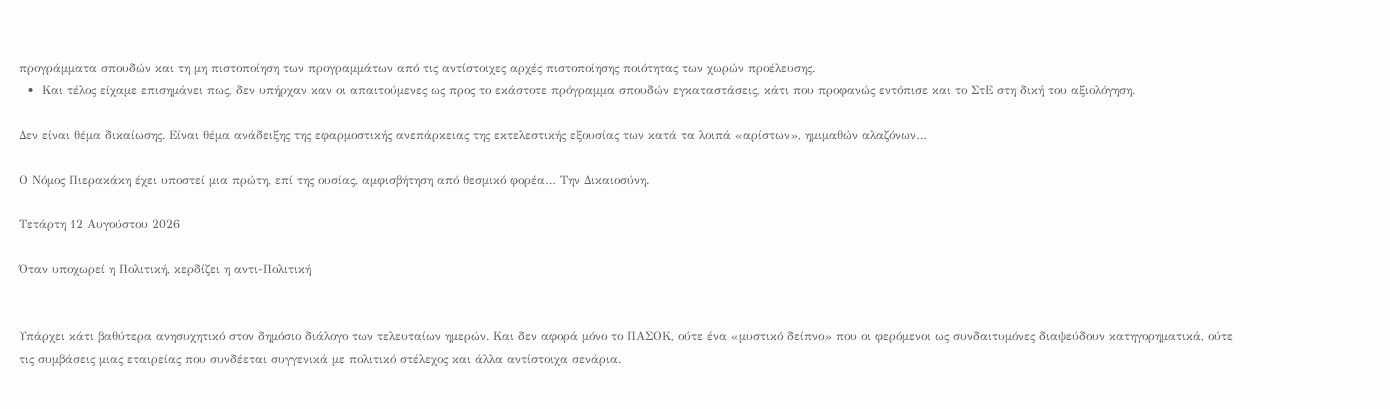προγράμματα σπουδών και τη μη πιστοποίηση των προγραμμάτων από τις αντίστοιχες αρχές πιστοποίησης ποιότητας των χωρών προέλευσης.
  •  Και τέλος είχαμε επισημάνει πως, δεν υπήρχαν καν οι απαιτούμενες ως προς το εκάστοτε πρόγραμμα σπουδών εγκαταστάσεις, κάτι που προφανώς εντόπισε και το ΣτΕ στη δική του αξιολόγηση.

Δεν είναι θέμα δικαίωσης. Είναι θέμα ανάδειξης της εφαρμοστικής ανεπάρκειας της εκτελεστικής εξουσίας των κατά τα λοιπά «αρίστων», ημιμαθών αλαζόνων…

Ο Νόμος Πιερακάκη έχει υποστεί μια πρώτη, επί της ουσίας, αμφισβήτηση από θεσμικό φορέα… Την Δικαιοσύνη.

Τετάρτη 12 Αυγούστου 2026

Όταν υποχωρεί η Πολιτική, κερδίζει η αντι-Πολιτική


Υπάρχει κάτι βαθύτερα ανησυχητικό στον δημόσιο διάλογο των τελευταίων ημερών. Και δεν αφορά μόνο το ΠΑΣΟΚ, ούτε ένα «μυστικό δείπνο» που οι φερόμενοι ως συνδαιτυμόνες διαψεύδουν κατηγορηματικά, ούτε τις συμβάσεις μιας εταιρείας που συνδέεται συγγενικά με πολιτικό στέλεχος και άλλα αντίστοιχα σενάρια.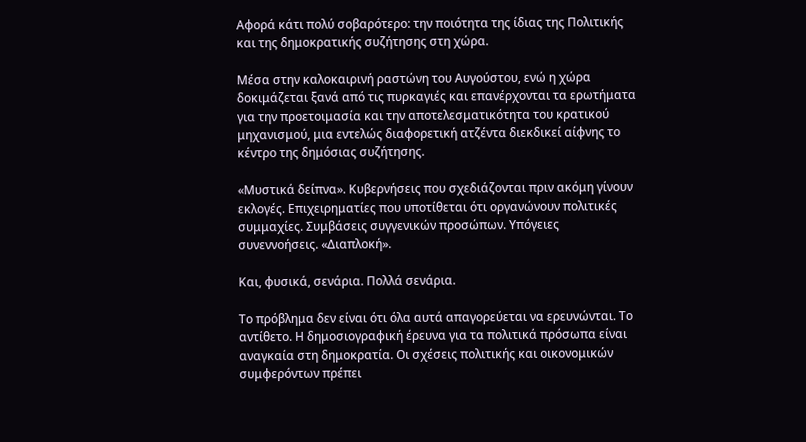Αφορά κάτι πολύ σοβαρότερο: την ποιότητα της ίδιας της Πολιτικής και της δημοκρατικής συζήτησης στη χώρα.

Μέσα στην καλοκαιρινή ραστώνη του Αυγούστου, ενώ η χώρα δοκιμάζεται ξανά από τις πυρκαγιές και επανέρχονται τα ερωτήματα για την προετοιμασία και την αποτελεσματικότητα του κρατικού μηχανισμού, μια εντελώς διαφορετική ατζέντα διεκδικεί αίφνης το κέντρο της δημόσιας συζήτησης.

«Μυστικά δείπνα». Κυβερνήσεις που σχεδιάζονται πριν ακόμη γίνουν εκλογές. Επιχειρηματίες που υποτίθεται ότι οργανώνουν πολιτικές συμμαχίες. Συμβάσεις συγγενικών προσώπων. Υπόγειες συνεννοήσεις. «Διαπλοκή».

Και, φυσικά, σενάρια. Πολλά σενάρια.

Το πρόβλημα δεν είναι ότι όλα αυτά απαγορεύεται να ερευνώνται. Το αντίθετο. Η δημοσιογραφική έρευνα για τα πολιτικά πρόσωπα είναι αναγκαία στη δημοκρατία. Οι σχέσεις πολιτικής και οικονομικών συμφερόντων πρέπει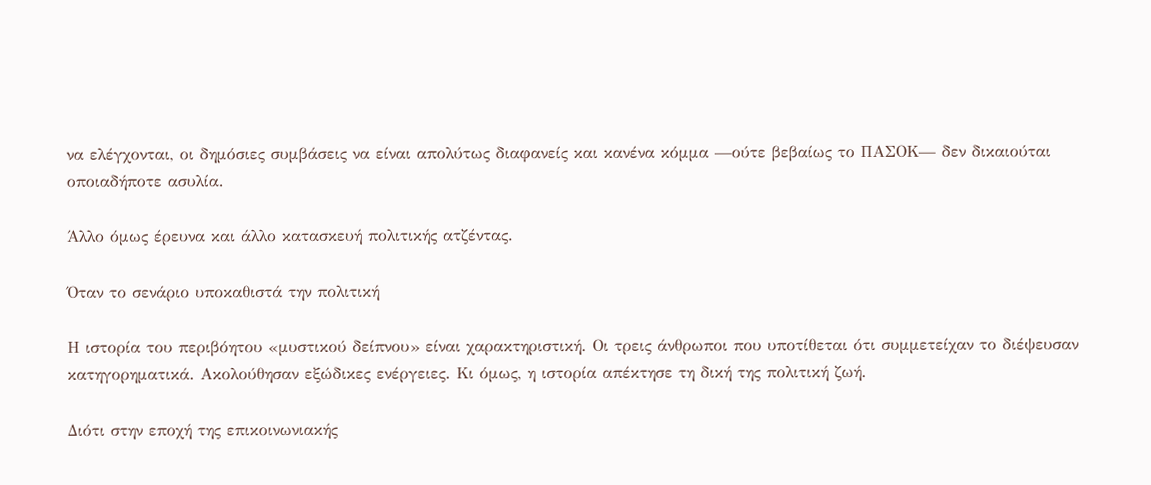να ελέγχονται, οι δημόσιες συμβάσεις να είναι απολύτως διαφανείς και κανένα κόμμα —ούτε βεβαίως το ΠΑΣΟΚ— δεν δικαιούται οποιαδήποτε ασυλία.

Άλλο όμως έρευνα και άλλο κατασκευή πολιτικής ατζέντας.

Όταν το σενάριο υποκαθιστά την πολιτική

Η ιστορία του περιβόητου «μυστικού δείπνου» είναι χαρακτηριστική. Οι τρεις άνθρωποι που υποτίθεται ότι συμμετείχαν το διέψευσαν κατηγορηματικά. Ακολούθησαν εξώδικες ενέργειες. Κι όμως, η ιστορία απέκτησε τη δική της πολιτική ζωή.

Διότι στην εποχή της επικοινωνιακής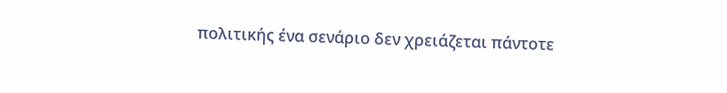πολιτικής ένα σενάριο δεν χρειάζεται πάντοτε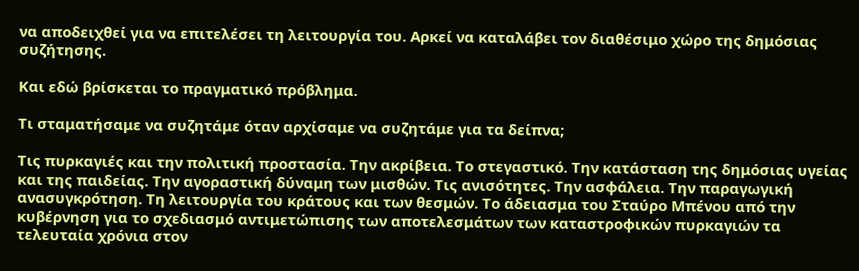να αποδειχθεί για να επιτελέσει τη λειτουργία του. Αρκεί να καταλάβει τον διαθέσιμο χώρο της δημόσιας συζήτησης.

Και εδώ βρίσκεται το πραγματικό πρόβλημα.

Τι σταματήσαμε να συζητάμε όταν αρχίσαμε να συζητάμε για τα δείπνα;

Τις πυρκαγιές και την πολιτική προστασία. Την ακρίβεια. Το στεγαστικό. Την κατάσταση της δημόσιας υγείας και της παιδείας. Την αγοραστική δύναμη των μισθών. Τις ανισότητες. Την ασφάλεια. Την παραγωγική ανασυγκρότηση. Τη λειτουργία του κράτους και των θεσμών. Το άδειασμα του Σταύρο Μπένου από την κυβέρνηση για το σχεδιασμό αντιμετώπισης των αποτελεσμάτων των καταστροφικών πυρκαγιών τα τελευταία χρόνια στον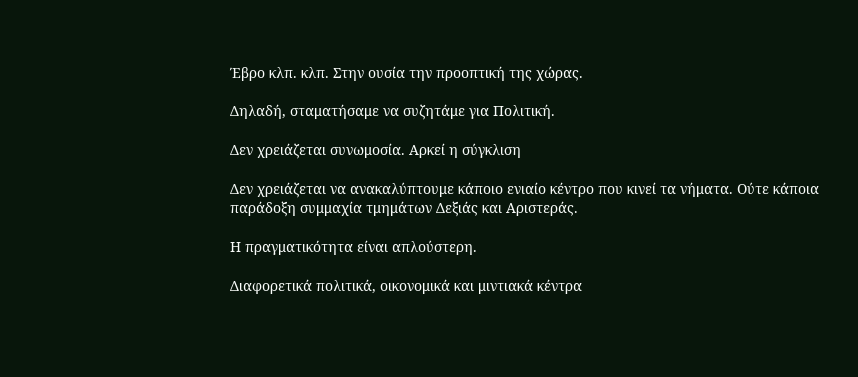Έβρο κλπ. κλπ. Στην ουσία την προοπτική της χώρας.

Δηλαδή, σταματήσαμε να συζητάμε για Πολιτική.

Δεν χρειάζεται συνωμοσία. Αρκεί η σύγκλιση

Δεν χρειάζεται να ανακαλύπτουμε κάποιο ενιαίο κέντρο που κινεί τα νήματα. Ούτε κάποια παράδοξη συμμαχία τμημάτων Δεξιάς και Αριστεράς.

Η πραγματικότητα είναι απλούστερη.

Διαφορετικά πολιτικά, οικονομικά και μιντιακά κέντρα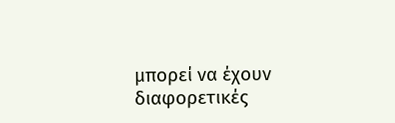μπορεί να έχουν διαφορετικές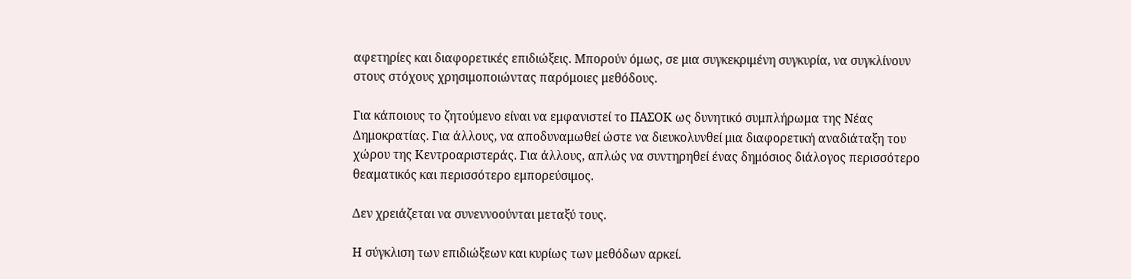αφετηρίες και διαφορετικές επιδιώξεις. Μπορούν όμως, σε μια συγκεκριμένη συγκυρία, να συγκλίνουν στους στόχους χρησιμοποιώντας παρόμοιες μεθόδους.

Για κάποιους το ζητούμενο είναι να εμφανιστεί το ΠΑΣΟΚ ως δυνητικό συμπλήρωμα της Νέας Δημοκρατίας. Για άλλους, να αποδυναμωθεί ώστε να διευκολυνθεί μια διαφορετική αναδιάταξη του χώρου της Κεντροαριστεράς. Για άλλους, απλώς να συντηρηθεί ένας δημόσιος διάλογος περισσότερο θεαματικός και περισσότερο εμπορεύσιμος.

Δεν χρειάζεται να συνεννοούνται μεταξύ τους.

Η σύγκλιση των επιδιώξεων και κυρίως των μεθόδων αρκεί.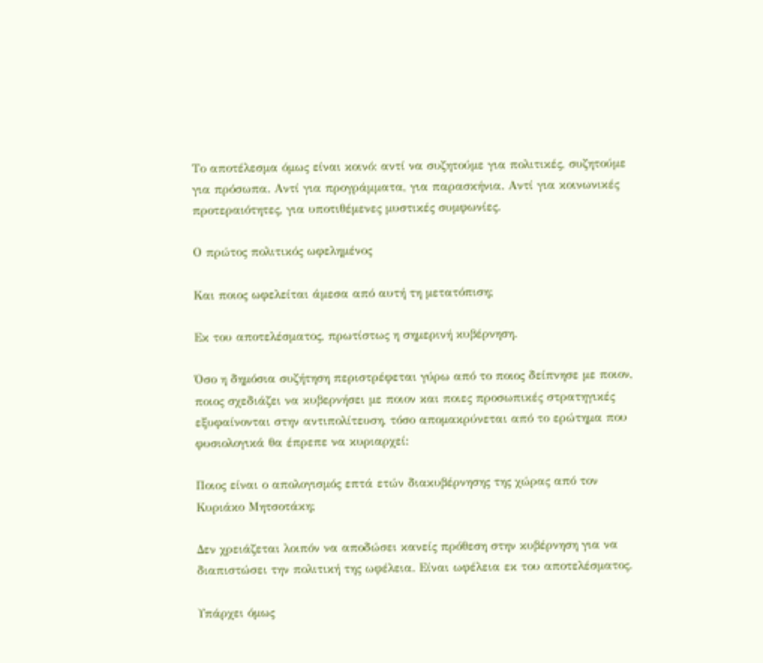Το αποτέλεσμα όμως είναι κοινό: αντί να συζητούμε για πολιτικές, συζητούμε για πρόσωπα. Αντί για προγράμματα, για παρασκήνια. Αντί για κοινωνικές προτεραιότητες, για υποτιθέμενες μυστικές συμφωνίες.

Ο πρώτος πολιτικός ωφελημένος

Και ποιος ωφελείται άμεσα από αυτή τη μετατόπιση;

Εκ του αποτελέσματος, πρωτίστως η σημερινή κυβέρνηση.

Όσο η δημόσια συζήτηση περιστρέφεται γύρω από το ποιος δείπνησε με ποιον, ποιος σχεδιάζει να κυβερνήσει με ποιον και ποιες προσωπικές στρατηγικές εξυφαίνονται στην αντιπολίτευση, τόσο απομακρύνεται από το ερώτημα που φυσιολογικά θα έπρεπε να κυριαρχεί:

Ποιος είναι ο απολογισμός επτά ετών διακυβέρνησης της χώρας από τον Κυριάκο Μητσοτάκη;

Δεν χρειάζεται λοιπόν να αποδώσει κανείς πρόθεση στην κυβέρνηση για να διαπιστώσει την πολιτική της ωφέλεια. Είναι ωφέλεια εκ του αποτελέσματος.

Υπάρχει όμως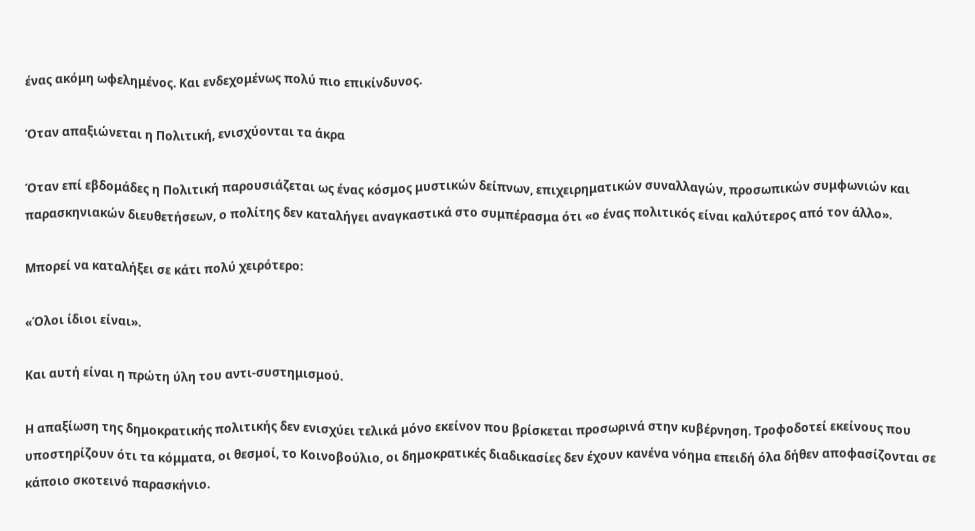ένας ακόμη ωφελημένος. Και ενδεχομένως πολύ πιο επικίνδυνος.

Όταν απαξιώνεται η Πολιτική, ενισχύονται τα άκρα

Όταν επί εβδομάδες η Πολιτική παρουσιάζεται ως ένας κόσμος μυστικών δείπνων, επιχειρηματικών συναλλαγών, προσωπικών συμφωνιών και παρασκηνιακών διευθετήσεων, ο πολίτης δεν καταλήγει αναγκαστικά στο συμπέρασμα ότι «ο ένας πολιτικός είναι καλύτερος από τον άλλο».

Μπορεί να καταλήξει σε κάτι πολύ χειρότερο:

«Όλοι ίδιοι είναι».

Και αυτή είναι η πρώτη ύλη του αντι-συστημισμού.

Η απαξίωση της δημοκρατικής πολιτικής δεν ενισχύει τελικά μόνο εκείνον που βρίσκεται προσωρινά στην κυβέρνηση. Τροφοδοτεί εκείνους που υποστηρίζουν ότι τα κόμματα, οι θεσμοί, το Κοινοβούλιο, οι δημοκρατικές διαδικασίες δεν έχουν κανένα νόημα επειδή όλα δήθεν αποφασίζονται σε κάποιο σκοτεινό παρασκήνιο.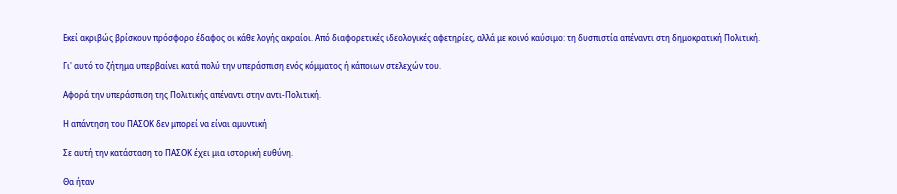Εκεί ακριβώς βρίσκουν πρόσφορο έδαφος οι κάθε λογής ακραίοι. Από διαφορετικές ιδεολογικές αφετηρίες, αλλά με κοινό καύσιμο: τη δυσπιστία απέναντι στη δημοκρατική Πολιτική.

Γι' αυτό το ζήτημα υπερβαίνει κατά πολύ την υπεράσπιση ενός κόμματος ή κάποιων στελεχών του.

Αφορά την υπεράσπιση της Πολιτικής απέναντι στην αντι-Πολιτική.

Η απάντηση του ΠΑΣΟΚ δεν μπορεί να είναι αμυντική

Σε αυτή την κατάσταση το ΠΑΣΟΚ έχει μια ιστορική ευθύνη.

Θα ήταν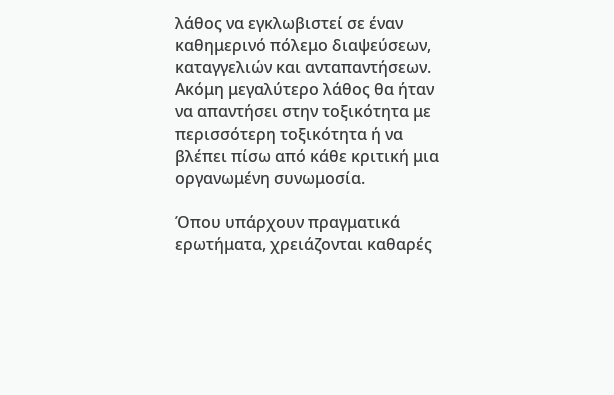λάθος να εγκλωβιστεί σε έναν καθημερινό πόλεμο διαψεύσεων, καταγγελιών και ανταπαντήσεων. Ακόμη μεγαλύτερο λάθος θα ήταν να απαντήσει στην τοξικότητα με περισσότερη τοξικότητα ή να βλέπει πίσω από κάθε κριτική μια οργανωμένη συνωμοσία.

Όπου υπάρχουν πραγματικά ερωτήματα, χρειάζονται καθαρές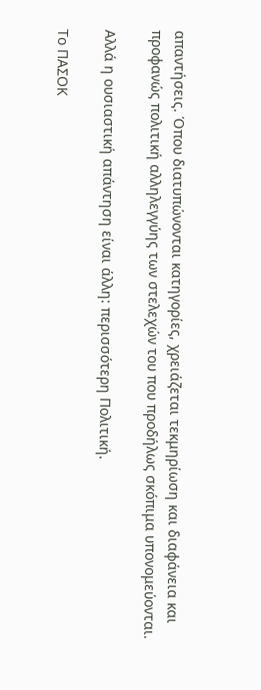απαντήσεις. Όπου διατυπώνονται κατηγορίες, χρειάζεται τεκμηρίωση και διαφάνεια και προφανώς πολιτική αλληλεγγύης των στελεχών του που προδήλως σκόπιμα υπονομεύονται.

Αλλά η ουσιαστική απάντηση είναι άλλη: περισσότερη Πολιτική.

Το ΠΑΣΟΚ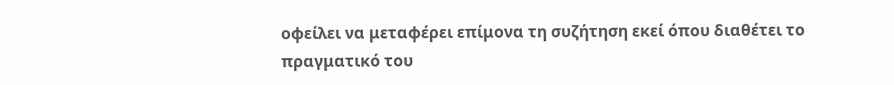οφείλει να μεταφέρει επίμονα τη συζήτηση εκεί όπου διαθέτει το πραγματικό του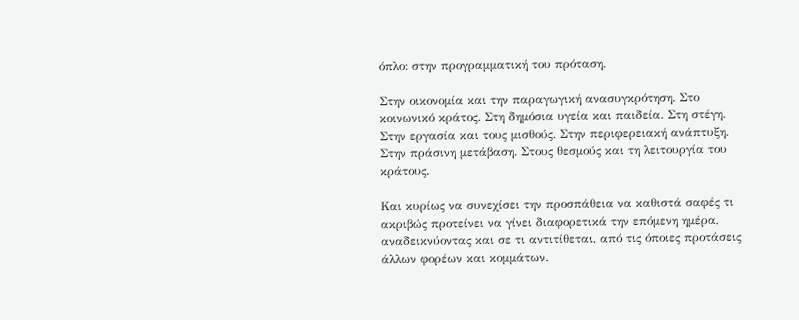όπλο: στην προγραμματική του πρόταση.

Στην οικονομία και την παραγωγική ανασυγκρότηση. Στο κοινωνικό κράτος. Στη δημόσια υγεία και παιδεία. Στη στέγη. Στην εργασία και τους μισθούς. Στην περιφερειακή ανάπτυξη. Στην πράσινη μετάβαση. Στους θεσμούς και τη λειτουργία του κράτους.

Και κυρίως να συνεχίσει την προσπάθεια να καθιστά σαφές τι ακριβώς προτείνει να γίνει διαφορετικά την επόμενη ημέρα, αναδεικνύοντας και σε τι αντιτίθεται, από τις όποιες προτάσεις άλλων φορέων και κομμάτων.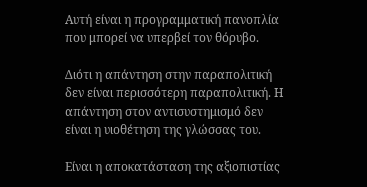Αυτή είναι η προγραμματική πανοπλία που μπορεί να υπερβεί τον θόρυβο.

Διότι η απάντηση στην παραπολιτική δεν είναι περισσότερη παραπολιτική. Η απάντηση στον αντισυστημισμό δεν είναι η υιοθέτηση της γλώσσας του.

Είναι η αποκατάσταση της αξιοπιστίας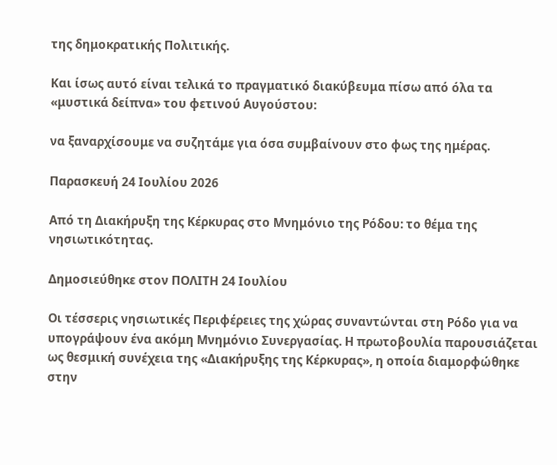της δημοκρατικής Πολιτικής.

Και ίσως αυτό είναι τελικά το πραγματικό διακύβευμα πίσω από όλα τα «μυστικά δείπνα» του φετινού Αυγούστου:

να ξαναρχίσουμε να συζητάμε για όσα συμβαίνουν στο φως της ημέρας.

Παρασκευή 24 Ιουλίου 2026

Από τη Διακήρυξη της Κέρκυρας στο Μνημόνιο της Ρόδου: το θέμα της νησιωτικότητας.

Δημοσιεύθηκε στον ΠΟΛΙΤΗ 24 Ιουλίου

Οι τέσσερις νησιωτικές Περιφέρειες της χώρας συναντώνται στη Ρόδο για να υπογράψουν ένα ακόμη Μνημόνιο Συνεργασίας. Η πρωτοβουλία παρουσιάζεται ως θεσμική συνέχεια της «Διακήρυξης της Κέρκυρας», η οποία διαμορφώθηκε στην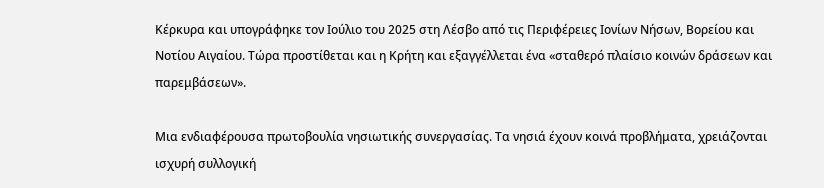Κέρκυρα και υπογράφηκε τον Ιούλιο του 2025 στη Λέσβο από τις Περιφέρειες Ιονίων Νήσων, Βορείου και Νοτίου Αιγαίου. Τώρα προστίθεται και η Κρήτη και εξαγγέλλεται ένα «σταθερό πλαίσιο κοινών δράσεων και παρεμβάσεων».

Μια ενδιαφέρουσα πρωτοβουλία νησιωτικής συνεργασίας. Τα νησιά έχουν κοινά προβλήματα, χρειάζονται ισχυρή συλλογική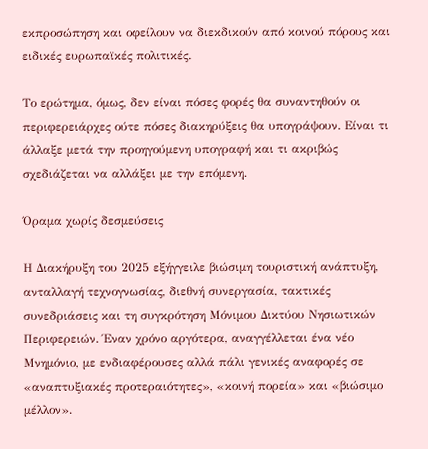εκπροσώπηση και οφείλουν να διεκδικούν από κοινού πόρους και ειδικές ευρωπαϊκές πολιτικές.

Το ερώτημα, όμως, δεν είναι πόσες φορές θα συναντηθούν οι περιφερειάρχες ούτε πόσες διακηρύξεις θα υπογράψουν. Είναι τι άλλαξε μετά την προηγούμενη υπογραφή και τι ακριβώς σχεδιάζεται να αλλάξει με την επόμενη.

Όραμα χωρίς δεσμεύσεις

Η Διακήρυξη του 2025 εξήγγειλε βιώσιμη τουριστική ανάπτυξη, ανταλλαγή τεχνογνωσίας, διεθνή συνεργασία, τακτικές συνεδριάσεις και τη συγκρότηση Μόνιμου Δικτύου Νησιωτικών Περιφερειών. Έναν χρόνο αργότερα, αναγγέλλεται ένα νέο Μνημόνιο, με ενδιαφέρουσες αλλά πάλι γενικές αναφορές σε «αναπτυξιακές προτεραιότητες», «κοινή πορεία» και «βιώσιμο μέλλον».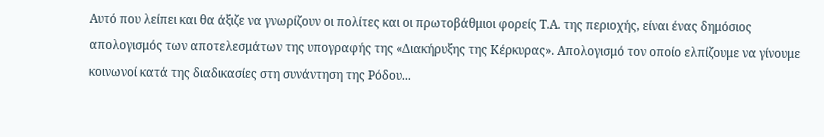Αυτό που λείπει και θα άξιζε να γνωρίζουν οι πολίτες και οι πρωτοβάθμιοι φορείς Τ.Α. της περιοχής, είναι ένας δημόσιος απολογισμός των αποτελεσμάτων της υπογραφής της «Διακήρυξης της Κέρκυρας». Απολογισμό τον οποίο ελπίζουμε να γίνουμε κοινωνοί κατά της διαδικασίες στη συνάντηση της Ρόδου...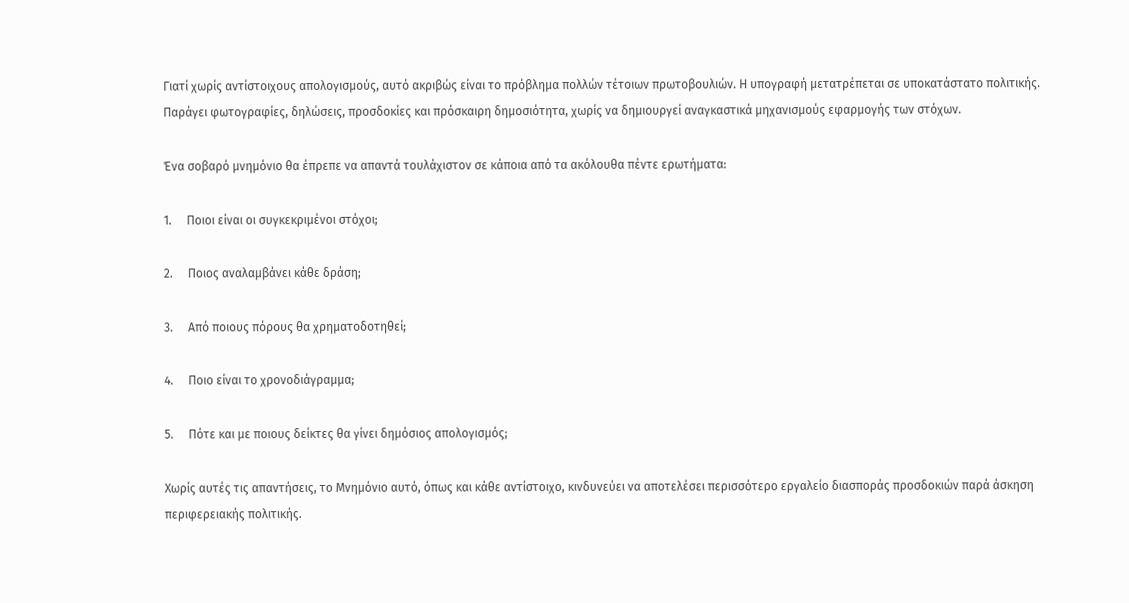Γιατί χωρίς αντίστοιχους απολογισμούς, αυτό ακριβώς είναι το πρόβλημα πολλών τέτοιων πρωτοβουλιών. Η υπογραφή μετατρέπεται σε υποκατάστατο πολιτικής. Παράγει φωτογραφίες, δηλώσεις, προσδοκίες και πρόσκαιρη δημοσιότητα, χωρίς να δημιουργεί αναγκαστικά μηχανισμούς εφαρμογής των στόχων.

Ένα σοβαρό μνημόνιο θα έπρεπε να απαντά τουλάχιστον σε κάποια από τα ακόλουθα πέντε ερωτήματα:

1.     Ποιοι είναι οι συγκεκριμένοι στόχοι;

2.     Ποιος αναλαμβάνει κάθε δράση;

3.     Από ποιους πόρους θα χρηματοδοτηθεί;

4.     Ποιο είναι το χρονοδιάγραμμα;

5.     Πότε και με ποιους δείκτες θα γίνει δημόσιος απολογισμός;

Χωρίς αυτές τις απαντήσεις, το Μνημόνιο αυτό, όπως και κάθε αντίστοιχο, κινδυνεύει να αποτελέσει περισσότερο εργαλείο διασποράς προσδοκιών παρά άσκηση περιφερειακής πολιτικής.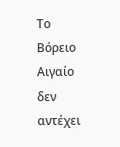Το Βόρειο Αιγαίο δεν αντέχει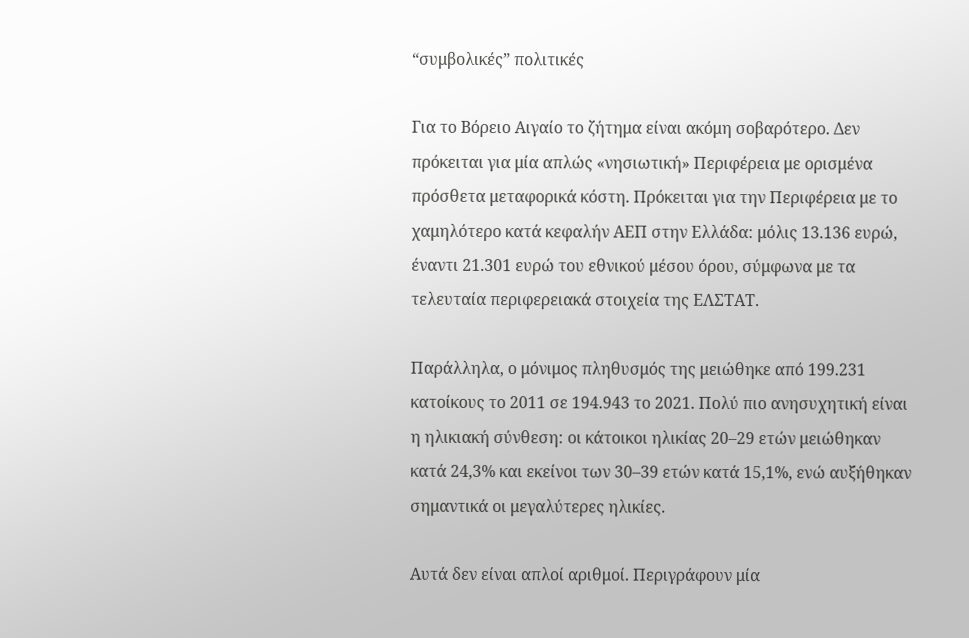“συμβολικές” πολιτικές

Για το Βόρειο Αιγαίο το ζήτημα είναι ακόμη σοβαρότερο. Δεν πρόκειται για μία απλώς «νησιωτική» Περιφέρεια με ορισμένα πρόσθετα μεταφορικά κόστη. Πρόκειται για την Περιφέρεια με το χαμηλότερο κατά κεφαλήν ΑΕΠ στην Ελλάδα: μόλις 13.136 ευρώ, έναντι 21.301 ευρώ του εθνικού μέσου όρου, σύμφωνα με τα τελευταία περιφερειακά στοιχεία της ΕΛΣΤΑΤ.

Παράλληλα, ο μόνιμος πληθυσμός της μειώθηκε από 199.231 κατοίκους το 2011 σε 194.943 το 2021. Πολύ πιο ανησυχητική είναι η ηλικιακή σύνθεση: οι κάτοικοι ηλικίας 20–29 ετών μειώθηκαν κατά 24,3% και εκείνοι των 30–39 ετών κατά 15,1%, ενώ αυξήθηκαν σημαντικά οι μεγαλύτερες ηλικίες.

Αυτά δεν είναι απλοί αριθμοί. Περιγράφουν μία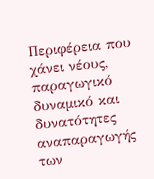Περιφέρεια που χάνει νέους, παραγωγικό δυναμικό και δυνατότητες αναπαραγωγής των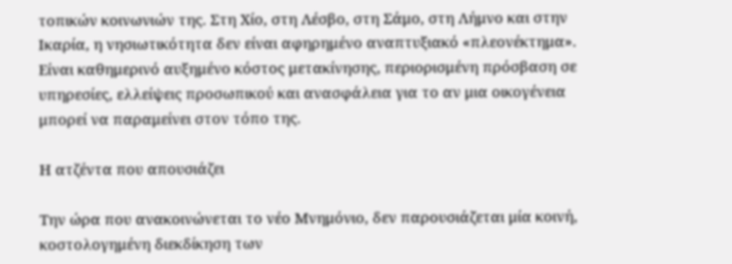τοπικών κοινωνιών της. Στη Χίο, στη Λέσβο, στη Σάμο, στη Λήμνο και στην Ικαρία, η νησιωτικότητα δεν είναι αφηρημένο αναπτυξιακό «πλεονέκτημα». Είναι καθημερινό αυξημένο κόστος μετακίνησης, περιορισμένη πρόσβαση σε υπηρεσίες, ελλείψεις προσωπικού και ανασφάλεια για το αν μια οικογένεια μπορεί να παραμείνει στον τόπο της.

Η ατζέντα που απουσιάζει

Την ώρα που ανακοινώνεται το νέο Μνημόνιο, δεν παρουσιάζεται μία κοινή, κοστολογημένη διεκδίκηση των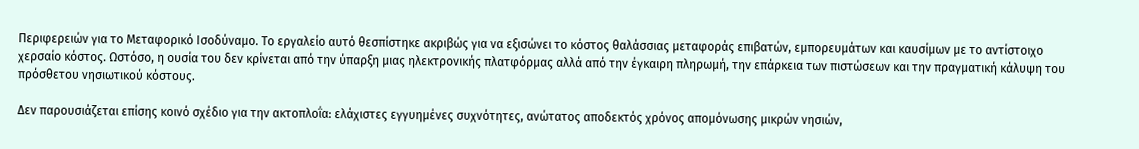Περιφερειών για το Μεταφορικό Ισοδύναμο. Το εργαλείο αυτό θεσπίστηκε ακριβώς για να εξισώνει το κόστος θαλάσσιας μεταφοράς επιβατών, εμπορευμάτων και καυσίμων με το αντίστοιχο χερσαίο κόστος. Ωστόσο, η ουσία του δεν κρίνεται από την ύπαρξη μιας ηλεκτρονικής πλατφόρμας αλλά από την έγκαιρη πληρωμή, την επάρκεια των πιστώσεων και την πραγματική κάλυψη του πρόσθετου νησιωτικού κόστους.

Δεν παρουσιάζεται επίσης κοινό σχέδιο για την ακτοπλοΐα: ελάχιστες εγγυημένες συχνότητες, ανώτατος αποδεκτός χρόνος απομόνωσης μικρών νησιών,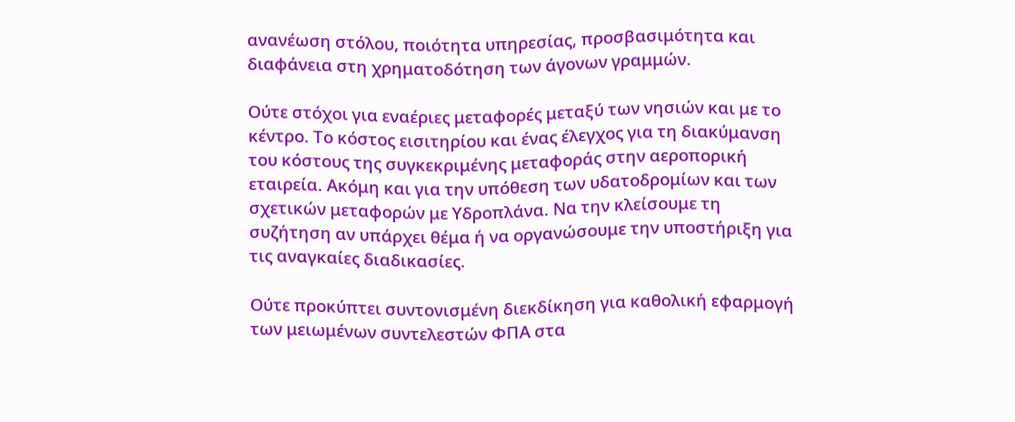ανανέωση στόλου, ποιότητα υπηρεσίας, προσβασιμότητα και διαφάνεια στη χρηματοδότηση των άγονων γραμμών.

Ούτε στόχοι για εναέριες μεταφορές μεταξύ των νησιών και με το κέντρο. Το κόστος εισιτηρίου και ένας έλεγχος για τη διακύμανση του κόστους της συγκεκριμένης μεταφοράς στην αεροπορική εταιρεία. Ακόμη και για την υπόθεση των υδατοδρομίων και των σχετικών μεταφορών με Υδροπλάνα. Να την κλείσουμε τη συζήτηση αν υπάρχει θέμα ή να οργανώσουμε την υποστήριξη για τις αναγκαίες διαδικασίες.

Ούτε προκύπτει συντονισμένη διεκδίκηση για καθολική εφαρμογή των μειωμένων συντελεστών ΦΠΑ στα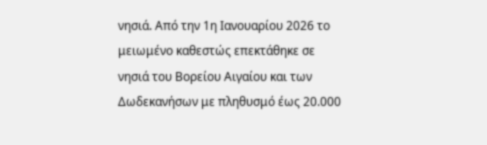νησιά. Από την 1η Ιανουαρίου 2026 το μειωμένο καθεστώς επεκτάθηκε σε νησιά του Βορείου Αιγαίου και των Δωδεκανήσων με πληθυσμό έως 20.000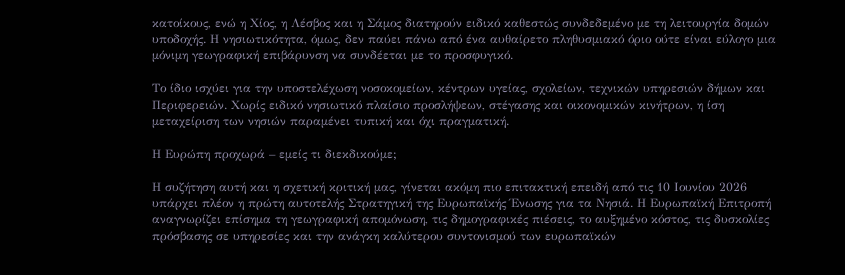κατοίκους, ενώ η Χίος, η Λέσβος και η Σάμος διατηρούν ειδικό καθεστώς συνδεδεμένο με τη λειτουργία δομών υποδοχής. Η νησιωτικότητα, όμως, δεν παύει πάνω από ένα αυθαίρετο πληθυσμιακό όριο ούτε είναι εύλογο μια μόνιμη γεωγραφική επιβάρυνση να συνδέεται με το προσφυγικό.

Το ίδιο ισχύει για την υποστελέχωση νοσοκομείων, κέντρων υγείας, σχολείων, τεχνικών υπηρεσιών δήμων και Περιφερειών. Χωρίς ειδικό νησιωτικό πλαίσιο προσλήψεων, στέγασης και οικονομικών κινήτρων, η ίση μεταχείριση των νησιών παραμένει τυπική και όχι πραγματική.

Η Ευρώπη προχωρά – εμείς τι διεκδικούμε;

Η συζήτηση αυτή και η σχετική κριτική μας, γίνεται ακόμη πιο επιτακτική επειδή από τις 10 Ιουνίου 2026 υπάρχει πλέον η πρώτη αυτοτελής Στρατηγική της Ευρωπαϊκής Ένωσης για τα Νησιά. Η Ευρωπαϊκή Επιτροπή αναγνωρίζει επίσημα τη γεωγραφική απομόνωση, τις δημογραφικές πιέσεις, το αυξημένο κόστος, τις δυσκολίες πρόσβασης σε υπηρεσίες και την ανάγκη καλύτερου συντονισμού των ευρωπαϊκών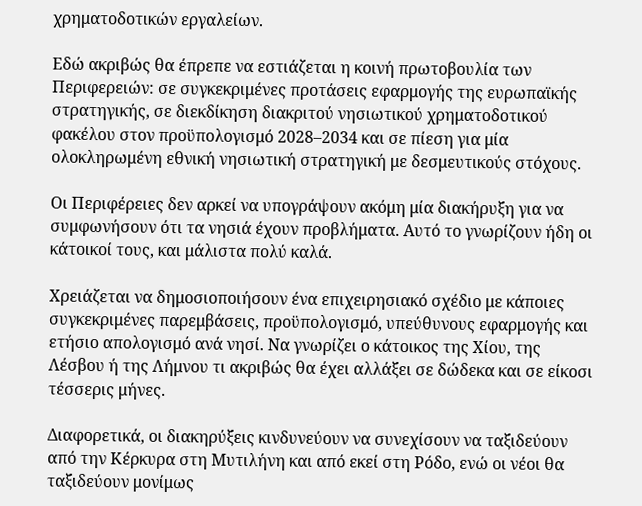χρηματοδοτικών εργαλείων.

Εδώ ακριβώς θα έπρεπε να εστιάζεται η κοινή πρωτοβουλία των Περιφερειών: σε συγκεκριμένες προτάσεις εφαρμογής της ευρωπαϊκής στρατηγικής, σε διεκδίκηση διακριτού νησιωτικού χρηματοδοτικού φακέλου στον προϋπολογισμό 2028–2034 και σε πίεση για μία ολοκληρωμένη εθνική νησιωτική στρατηγική με δεσμευτικούς στόχους.

Οι Περιφέρειες δεν αρκεί να υπογράψουν ακόμη μία διακήρυξη για να συμφωνήσουν ότι τα νησιά έχουν προβλήματα. Αυτό το γνωρίζουν ήδη οι κάτοικοί τους, και μάλιστα πολύ καλά.

Χρειάζεται να δημοσιοποιήσουν ένα επιχειρησιακό σχέδιο με κάποιες συγκεκριμένες παρεμβάσεις, προϋπολογισμό, υπεύθυνους εφαρμογής και ετήσιο απολογισμό ανά νησί. Να γνωρίζει ο κάτοικος της Χίου, της Λέσβου ή της Λήμνου τι ακριβώς θα έχει αλλάξει σε δώδεκα και σε είκοσι τέσσερις μήνες.

Διαφορετικά, οι διακηρύξεις κινδυνεύουν να συνεχίσουν να ταξιδεύουν από την Κέρκυρα στη Μυτιλήνη και από εκεί στη Ρόδο, ενώ οι νέοι θα ταξιδεύουν μονίμως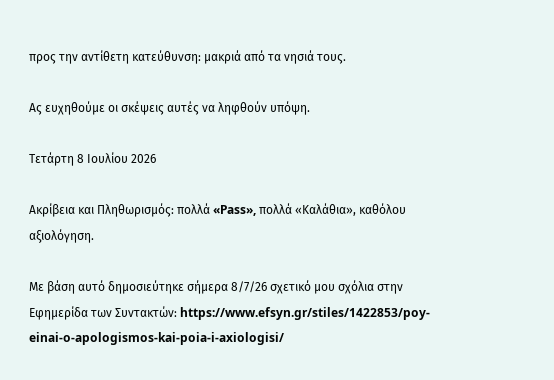προς την αντίθετη κατεύθυνση: μακριά από τα νησιά τους.

Ας ευχηθούμε οι σκέψεις αυτές να ληφθούν υπόψη.

Τετάρτη 8 Ιουλίου 2026

Ακρίβεια και Πληθωρισμός: πολλά «Pass», πολλά «Καλάθια», καθόλου αξιολόγηση.

Με βάση αυτό δημοσιεύτηκε σήμερα 8/7/26 σχετικό μου σχόλια στην Εφημερίδα των Συντακτών: https://www.efsyn.gr/stiles/1422853/poy-einai-o-apologismos-kai-poia-i-axiologisi/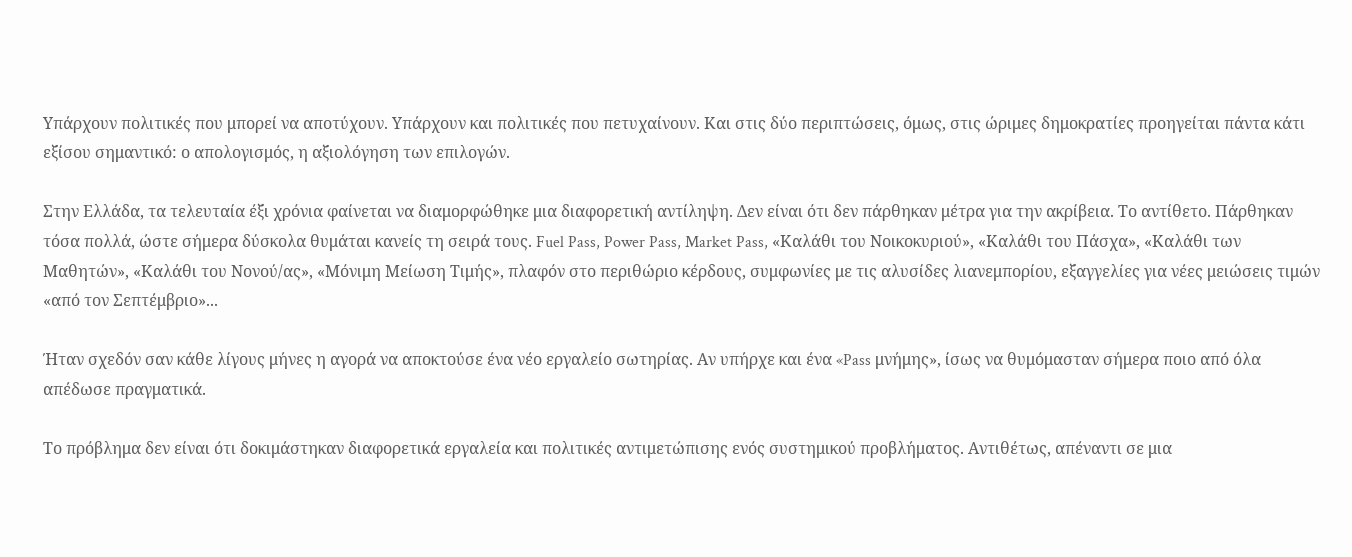Υπάρχουν πολιτικές που μπορεί να αποτύχουν. Υπάρχουν και πολιτικές που πετυχαίνουν. Και στις δύο περιπτώσεις, όμως, στις ώριμες δημοκρατίες προηγείται πάντα κάτι εξίσου σημαντικό: ο απολογισμός, η αξιολόγηση των επιλογών.

Στην Ελλάδα, τα τελευταία έξι χρόνια φαίνεται να διαμορφώθηκε μια διαφορετική αντίληψη. Δεν είναι ότι δεν πάρθηκαν μέτρα για την ακρίβεια. Το αντίθετο. Πάρθηκαν τόσα πολλά, ώστε σήμερα δύσκολα θυμάται κανείς τη σειρά τους. Fuel Pass, Power Pass, Market Pass, «Καλάθι του Νοικοκυριού», «Καλάθι του Πάσχα», «Καλάθι των Μαθητών», «Καλάθι του Νονού/ας», «Μόνιμη Μείωση Τιμής», πλαφόν στο περιθώριο κέρδους, συμφωνίες με τις αλυσίδες λιανεμπορίου, εξαγγελίες για νέες μειώσεις τιμών «από τον Σεπτέμβριο»...

Ήταν σχεδόν σαν κάθε λίγους μήνες η αγορά να αποκτούσε ένα νέο εργαλείο σωτηρίας. Αν υπήρχε και ένα «Pass μνήμης», ίσως να θυμόμασταν σήμερα ποιο από όλα απέδωσε πραγματικά.

Το πρόβλημα δεν είναι ότι δοκιμάστηκαν διαφορετικά εργαλεία και πολιτικές αντιμετώπισης ενός συστημικού προβλήματος. Αντιθέτως, απέναντι σε μια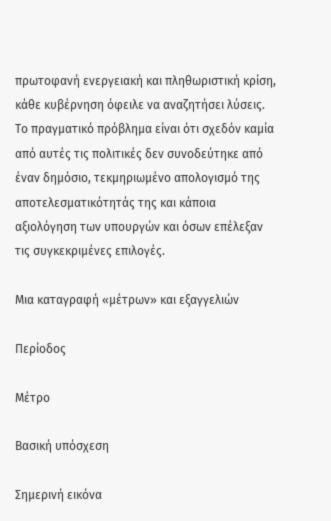πρωτοφανή ενεργειακή και πληθωριστική κρίση, κάθε κυβέρνηση όφειλε να αναζητήσει λύσεις. Το πραγματικό πρόβλημα είναι ότι σχεδόν καμία από αυτές τις πολιτικές δεν συνοδεύτηκε από έναν δημόσιο, τεκμηριωμένο απολογισμό της αποτελεσματικότητάς της και κάποια αξιολόγηση των υπουργών και όσων επέλεξαν τις συγκεκριμένες επιλογές.

Μια καταγραφή «μέτρων» και εξαγγελιών

Περίοδος

Μέτρο

Βασική υπόσχεση

Σημερινή εικόνα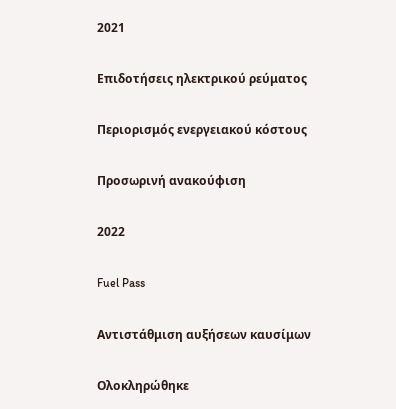2021

Επιδοτήσεις ηλεκτρικού ρεύματος

Περιορισμός ενεργειακού κόστους

Προσωρινή ανακούφιση

2022

Fuel Pass

Αντιστάθμιση αυξήσεων καυσίμων

Ολοκληρώθηκε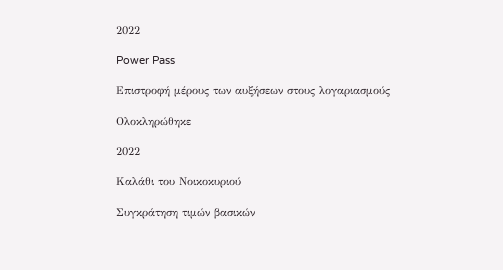2022

Power Pass

Επιστροφή μέρους των αυξήσεων στους λογαριασμούς

Ολοκληρώθηκε

2022

Καλάθι του Νοικοκυριού

Συγκράτηση τιμών βασικών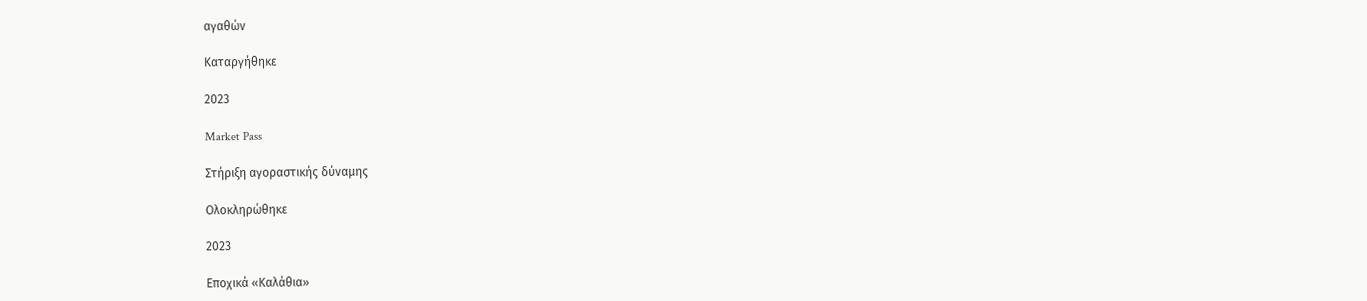αγαθών

Καταργήθηκε

2023

Market Pass

Στήριξη αγοραστικής δύναμης

Ολοκληρώθηκε

2023

Εποχικά «Καλάθια»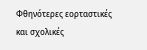Φθηνότερες εορταστικές και σχολικές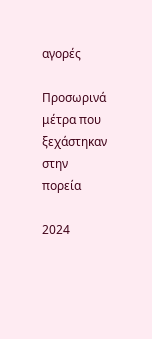αγορές

Προσωρινά μέτρα που ξεχάστηκαν στην πορεία

2024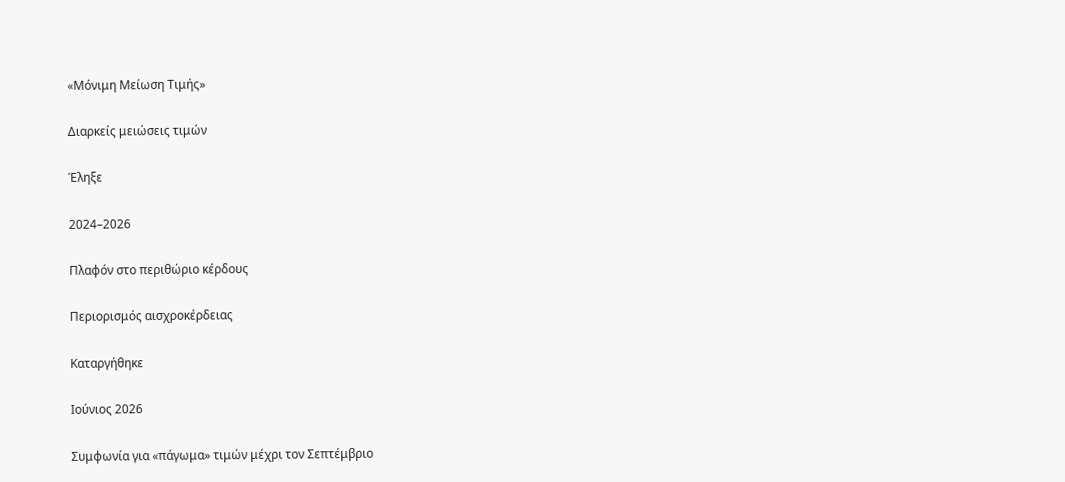«Μόνιμη Μείωση Τιμής»

Διαρκείς μειώσεις τιμών

Έληξε

2024–2026

Πλαφόν στο περιθώριο κέρδους

Περιορισμός αισχροκέρδειας

Καταργήθηκε

Ιούνιος 2026

Συμφωνία για «πάγωμα» τιμών μέχρι τον Σεπτέμβριο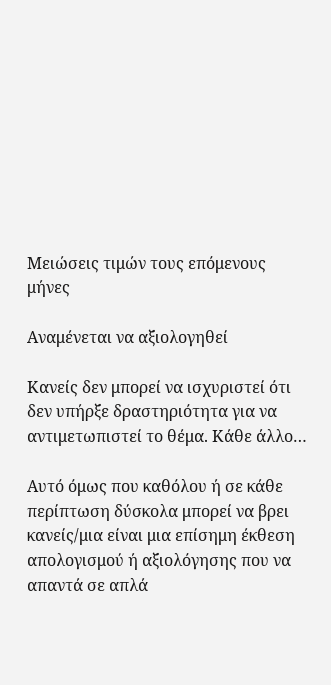Μειώσεις τιμών τους επόμενους μήνες

Αναμένεται να αξιολογηθεί

Κανείς δεν μπορεί να ισχυριστεί ότι δεν υπήρξε δραστηριότητα για να αντιμετωπιστεί το θέμα. Κάθε άλλο…

Αυτό όμως που καθόλου ή σε κάθε περίπτωση δύσκολα μπορεί να βρει κανείς/μια είναι μια επίσημη έκθεση απολογισμού ή αξιολόγησης που να απαντά σε απλά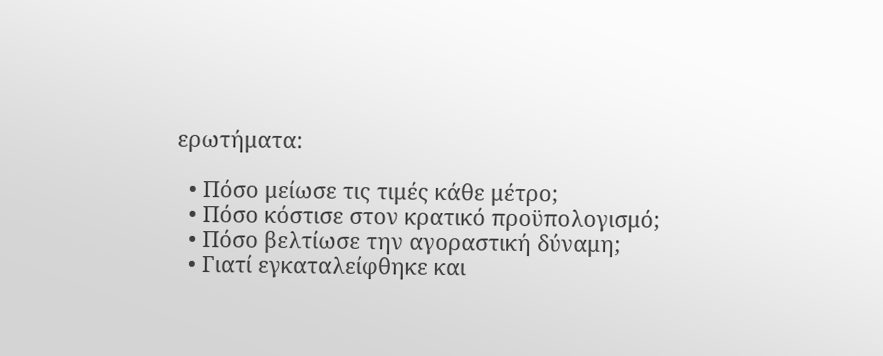ερωτήματα:

  • Πόσο μείωσε τις τιμές κάθε μέτρο;
  • Πόσο κόστισε στον κρατικό προϋπολογισμό;
  • Πόσο βελτίωσε την αγοραστική δύναμη;
  • Γιατί εγκαταλείφθηκε και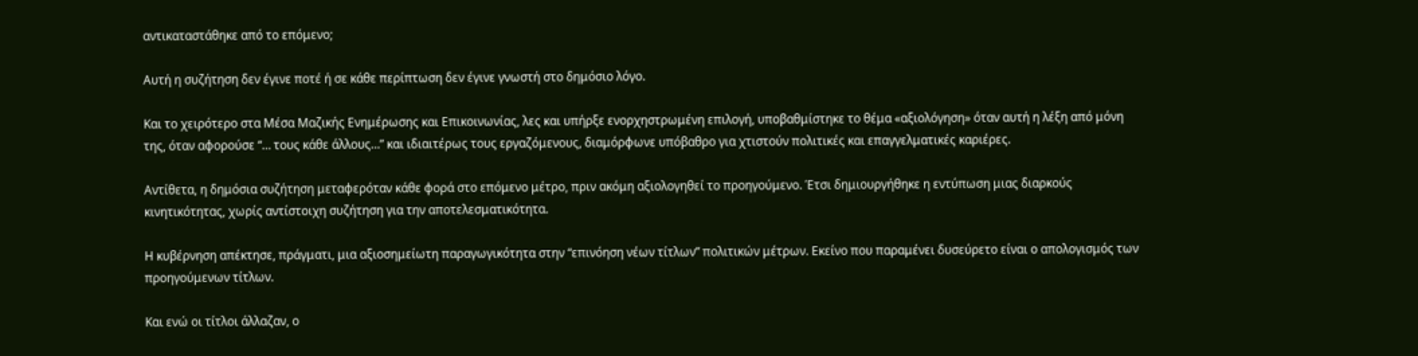αντικαταστάθηκε από το επόμενο;

Αυτή η συζήτηση δεν έγινε ποτέ ή σε κάθε περίπτωση δεν έγινε γνωστή στο δημόσιο λόγο.

Και το χειρότερο στα Μέσα Μαζικής Ενημέρωσης και Επικοινωνίας, λες και υπήρξε ενορχηστρωμένη επιλογή, υποβαθμίστηκε το θέμα «αξιολόγηση» όταν αυτή η λέξη από μόνη της, όταν αφορούσε “… τους κάθε άλλους…” και ιδιαιτέρως τους εργαζόμενους, διαμόρφωνε υπόβαθρο για χτιστούν πολιτικές και επαγγελματικές καριέρες.

Αντίθετα, η δημόσια συζήτηση μεταφερόταν κάθε φορά στο επόμενο μέτρο, πριν ακόμη αξιολογηθεί το προηγούμενο. Έτσι δημιουργήθηκε η εντύπωση μιας διαρκούς κινητικότητας, χωρίς αντίστοιχη συζήτηση για την αποτελεσματικότητα.

Η κυβέρνηση απέκτησε, πράγματι, μια αξιοσημείωτη παραγωγικότητα στην “επινόηση νέων τίτλων” πολιτικών μέτρων. Εκείνο που παραμένει δυσεύρετο είναι ο απολογισμός των προηγούμενων τίτλων.

Και ενώ οι τίτλοι άλλαζαν, ο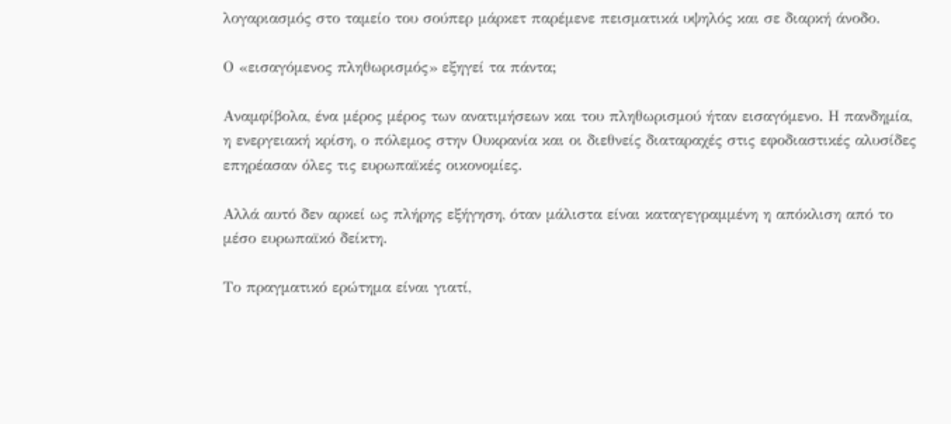λογαριασμός στο ταμείο του σούπερ μάρκετ παρέμενε πεισματικά υψηλός και σε διαρκή άνοδο.

Ο «εισαγόμενος πληθωρισμός» εξηγεί τα πάντα;

Αναμφίβολα, ένα μέρος μέρος των ανατιμήσεων και του πληθωρισμού ήταν εισαγόμενο. Η πανδημία, η ενεργειακή κρίση, ο πόλεμος στην Ουκρανία και οι διεθνείς διαταραχές στις εφοδιαστικές αλυσίδες επηρέασαν όλες τις ευρωπαϊκές οικονομίες.

Αλλά αυτό δεν αρκεί ως πλήρης εξήγηση, όταν μάλιστα είναι καταγεγραμμένη η απόκλιση από το μέσο ευρωπαϊκό δείκτη.

Το πραγματικό ερώτημα είναι γιατί,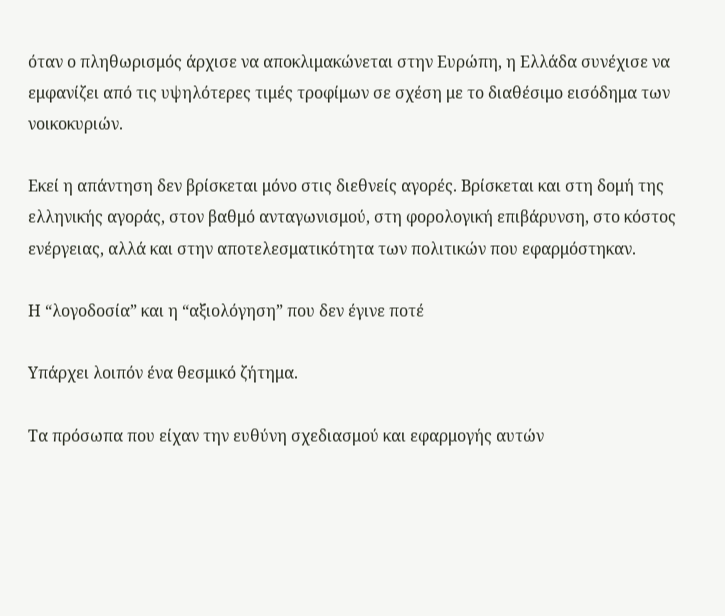όταν ο πληθωρισμός άρχισε να αποκλιμακώνεται στην Ευρώπη, η Ελλάδα συνέχισε να εμφανίζει από τις υψηλότερες τιμές τροφίμων σε σχέση με το διαθέσιμο εισόδημα των νοικοκυριών.

Εκεί η απάντηση δεν βρίσκεται μόνο στις διεθνείς αγορές. Βρίσκεται και στη δομή της ελληνικής αγοράς, στον βαθμό ανταγωνισμού, στη φορολογική επιβάρυνση, στο κόστος ενέργειας, αλλά και στην αποτελεσματικότητα των πολιτικών που εφαρμόστηκαν.

Η “λογοδοσία” και η “αξιολόγηση” που δεν έγινε ποτέ

Υπάρχει λοιπόν ένα θεσμικό ζήτημα.

Τα πρόσωπα που είχαν την ευθύνη σχεδιασμού και εφαρμογής αυτών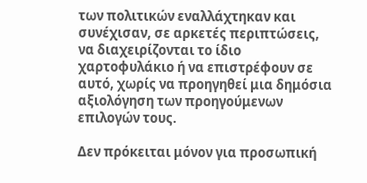των πολιτικών εναλλάχτηκαν και συνέχισαν, σε αρκετές περιπτώσεις, να διαχειρίζονται το ίδιο χαρτοφυλάκιο ή να επιστρέφουν σε αυτό, χωρίς να προηγηθεί μια δημόσια αξιολόγηση των προηγούμενων επιλογών τους.

Δεν πρόκειται μόνον για προσωπική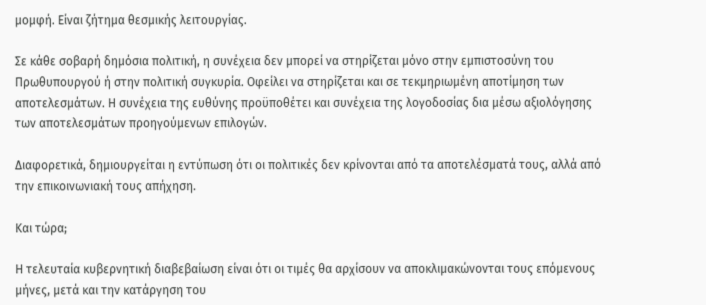μομφή. Είναι ζήτημα θεσμικής λειτουργίας.

Σε κάθε σοβαρή δημόσια πολιτική, η συνέχεια δεν μπορεί να στηρίζεται μόνο στην εμπιστοσύνη του Πρωθυπουργού ή στην πολιτική συγκυρία. Οφείλει να στηρίζεται και σε τεκμηριωμένη αποτίμηση των αποτελεσμάτων. Η συνέχεια της ευθύνης προϋποθέτει και συνέχεια της λογοδοσίας δια μέσω αξιολόγησης των αποτελεσμάτων προηγούμενων επιλογών.

Διαφορετικά, δημιουργείται η εντύπωση ότι οι πολιτικές δεν κρίνονται από τα αποτελέσματά τους, αλλά από την επικοινωνιακή τους απήχηση.

Και τώρα;

Η τελευταία κυβερνητική διαβεβαίωση είναι ότι οι τιμές θα αρχίσουν να αποκλιμακώνονται τους επόμενους μήνες, μετά και την κατάργηση του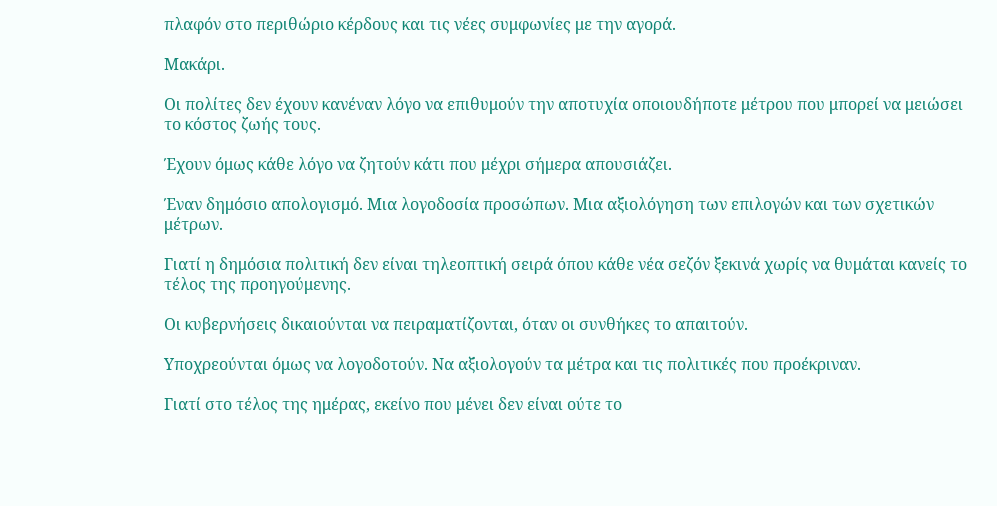πλαφόν στο περιθώριο κέρδους και τις νέες συμφωνίες με την αγορά.

Μακάρι.

Οι πολίτες δεν έχουν κανέναν λόγο να επιθυμούν την αποτυχία οποιουδήποτε μέτρου που μπορεί να μειώσει το κόστος ζωής τους.

Έχουν όμως κάθε λόγο να ζητούν κάτι που μέχρι σήμερα απουσιάζει.

Έναν δημόσιο απολογισμό. Μια λογοδοσία προσώπων. Μια αξιολόγηση των επιλογών και των σχετικών μέτρων.

Γιατί η δημόσια πολιτική δεν είναι τηλεοπτική σειρά όπου κάθε νέα σεζόν ξεκινά χωρίς να θυμάται κανείς το τέλος της προηγούμενης.

Οι κυβερνήσεις δικαιούνται να πειραματίζονται, όταν οι συνθήκες το απαιτούν.

Υποχρεούνται όμως να λογοδοτούν. Να αξιολογούν τα μέτρα και τις πολιτικές που προέκριναν.

Γιατί στο τέλος της ημέρας, εκείνο που μένει δεν είναι ούτε το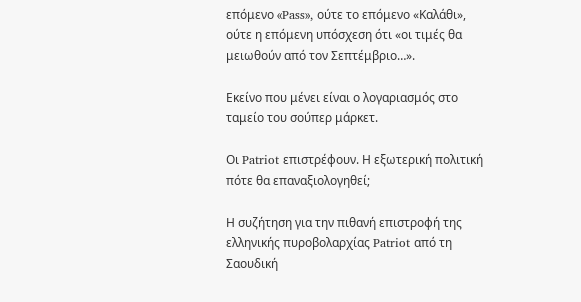επόμενο «Pass», ούτε το επόμενο «Καλάθι», ούτε η επόμενη υπόσχεση ότι «οι τιμές θα μειωθούν από τον Σεπτέμβριο…».

Εκείνο που μένει είναι ο λογαριασμός στο ταμείο του σούπερ μάρκετ.

Οι Patriot επιστρέφουν. Η εξωτερική πολιτική πότε θα επαναξιολογηθεί;

Η συζήτηση για την πιθανή επιστροφή της ελληνικής πυροβολαρχίας Patriot από τη Σαουδική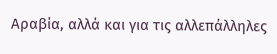Αραβία, αλλά και για τις αλλεπάλληλες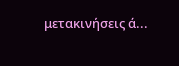μετακινήσεις ά...